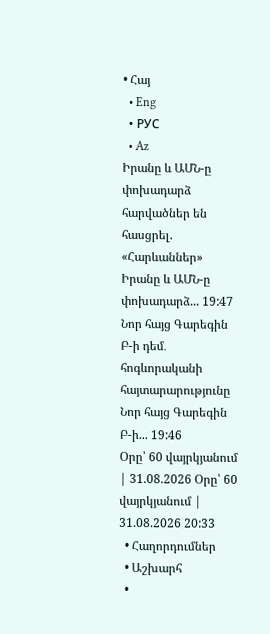• Հայ
  • Eng
  • РУС
  • Az
Իրանը և ԱՄՆ-ը փոխադարձ հարվածներ են հասցրել. «Հարևաններ» Իրանը և ԱՄՆ-ը փոխադարձ... 19:47
Նոր հայց Գարեգին Բ-ի դեմ․ հոգևորականի հայտարարությունը Նոր հայց Գարեգին Բ-ի... 19:46
Օրը՝ 60 վայրկյանում | 31.08.2026 Օրը՝ 60 վայրկյանում | 31.08.2026 20:33
  • Հաղորդումներ
  • Աշխարհ
  •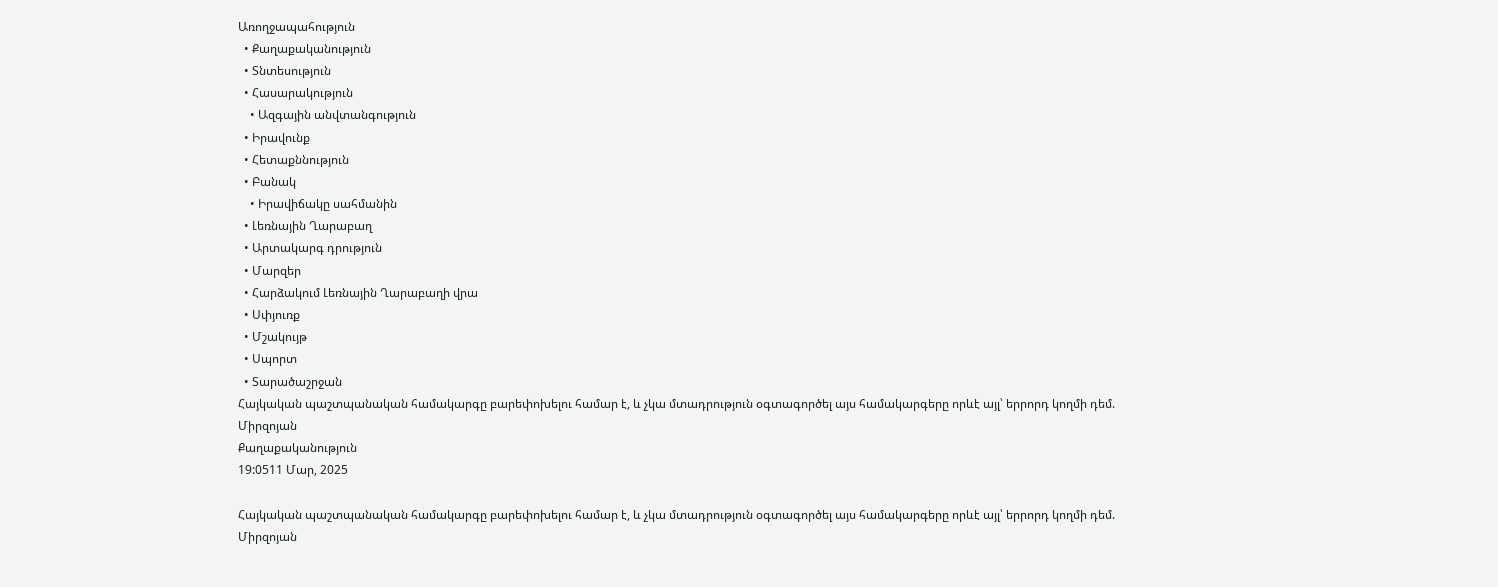Առողջապահություն
  • Քաղաքականություն
  • Տնտեսություն
  • Հասարակություն
    • Ազգային անվտանգություն
  • Իրավունք
  • Հետաքննություն
  • Բանակ
    • Իրավիճակը սահմանին
  • Լեռնային Ղարաբաղ
  • Արտակարգ դրություն
  • Մարզեր
  • Հարձակում Լեռնային Ղարաբաղի վրա
  • Սփյուռք
  • Մշակույթ
  • Սպորտ
  • Տարածաշրջան
Հայկական պաշտպանական համակարգը բարեփոխելու համար է, և չկա մտադրություն օգտագործել այս համակարգերը որևէ այլ՝ երրորդ կողմի դեմ. Միրզոյան
Քաղաքականություն
19:0511 Մար, 2025

Հայկական պաշտպանական համակարգը բարեփոխելու համար է, և չկա մտադրություն օգտագործել այս համակարգերը որևէ այլ՝ երրորդ կողմի դեմ. Միրզոյան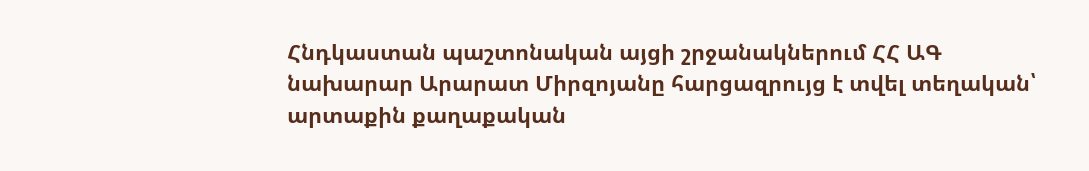Հնդկաստան պաշտոնական այցի շրջանակներում ՀՀ ԱԳ նախարար Արարատ Միրզոյանը հարցազրույց է տվել տեղական՝ արտաքին քաղաքական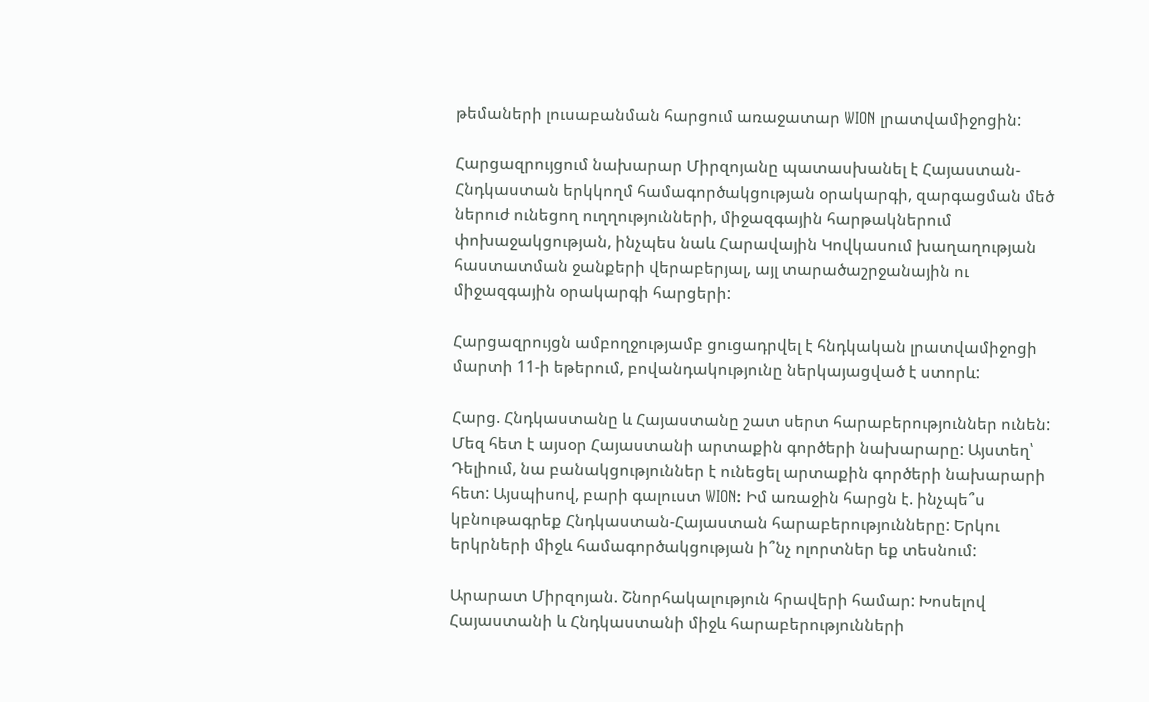թեմաների լուսաբանման հարցում առաջատար WION լրատվամիջոցին:

Հարցազրույցում նախարար Միրզոյանը պատասխանել է Հայաստան-Հնդկաստան երկկողմ համագործակցության օրակարգի, զարգացման մեծ ներուժ ունեցող ուղղությունների, միջազգային հարթակներում փոխաջակցության, ինչպես նաև Հարավային Կովկասում խաղաղության հաստատման ջանքերի վերաբերյալ, այլ տարածաշրջանային ու միջազգային օրակարգի հարցերի:

Հարցազրույցն ամբողջությամբ ցուցադրվել է հնդկական լրատվամիջոցի մարտի 11-ի եթերում, բովանդակությունը ներկայացված է ստորև:

Հարց. Հնդկաստանը և Հայաստանը շատ սերտ հարաբերություններ ունեն: Մեզ հետ է այսօր Հայաստանի արտաքին գործերի նախարարը: Այստեղ՝ Դելիում, նա բանակցություններ է ունեցել արտաքին գործերի նախարարի հետ: Այսպիսով, բարի գալուստ WION: Իմ առաջին հարցն է. ինչպե՞ս կբնութագրեք Հնդկաստան-Հայաստան հարաբերությունները: Երկու երկրների միջև համագործակցության ի՞նչ ոլորտներ եք տեսնում:

Արարատ Միրզոյան. Շնորհակալություն հրավերի համար: Խոսելով Հայաստանի և Հնդկաստանի միջև հարաբերությունների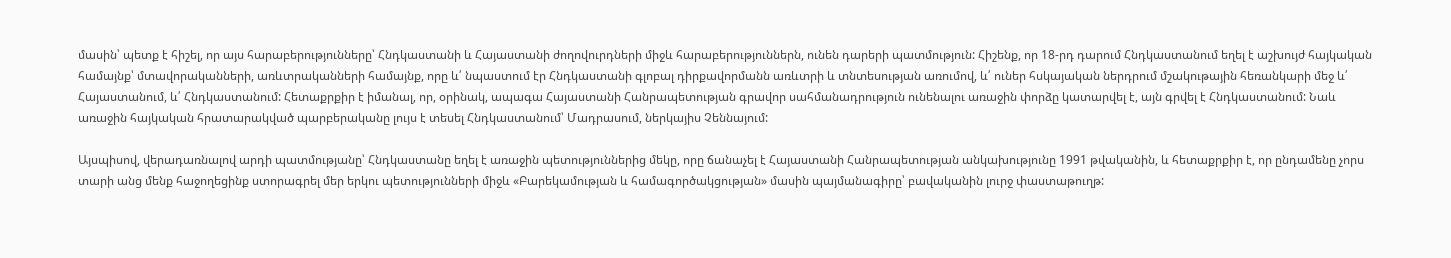մասին՝ պետք է հիշել, որ այս հարաբերությունները՝ Հնդկաստանի և Հայաստանի ժողովուրդների միջև հարաբերություններն, ունեն դարերի պատմություն: Հիշենք, որ 18-րդ դարում Հնդկաստանում եղել է աշխույժ հայկական համայնք՝ մտավորականների, առևտրականների համայնք, որը և՛ նպաստում էր Հնդկաստանի գլոբալ դիրքավորմանն առևտրի և տնտեսության առումով, և՛ ուներ հսկայական ներդրում մշակութային հեռանկարի մեջ և՛ Հայաստանում, և՛ Հնդկաստանում: Հետաքրքիր է իմանալ, որ, օրինակ, ապագա Հայաստանի Հանրապետության գրավոր սահմանադրություն ունենալու առաջին փորձը կատարվել է, այն գրվել է Հնդկաստանում: Նաև առաջին հայկական հրատարակված պարբերականը լույս է տեսել Հնդկաստանում՝ Մադրասում, ներկայիս Չեննայում:

Այսպիսով, վերադառնալով արդի պատմությանը՝ Հնդկաստանը եղել է առաջին պետություններից մեկը, որը ճանաչել է Հայաստանի Հանրապետության անկախությունը 1991 թվականին, և հետաքրքիր է, որ ընդամենը չորս տարի անց մենք հաջողեցինք ստորագրել մեր երկու պետությունների միջև «Բարեկամության և համագործակցության» մասին պայմանագիրը՝ բավականին լուրջ փաստաթուղթ: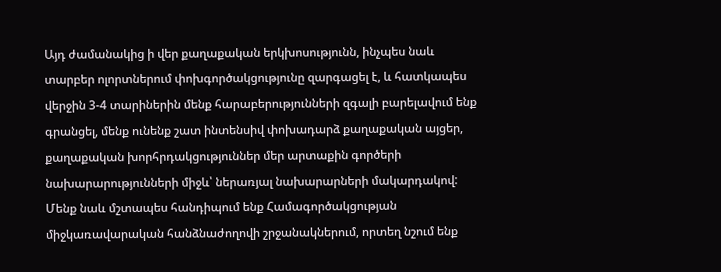Այդ ժամանակից ի վեր քաղաքական երկխոսությունն, ինչպես նաև տարբեր ոլորտներում փոխգործակցությունը զարգացել է, և հատկապես վերջին 3-4 տարիներին մենք հարաբերությունների զգալի բարելավում ենք գրանցել, մենք ունենք շատ ինտենսիվ փոխադարձ քաղաքական այցեր, քաղաքական խորհրդակցություններ մեր արտաքին գործերի նախարարությունների միջև՝ ներառյալ նախարարների մակարդակով: Մենք նաև մշտապես հանդիպում ենք Համագործակցության միջկառավարական հանձնաժողովի շրջանակներում, որտեղ նշում ենք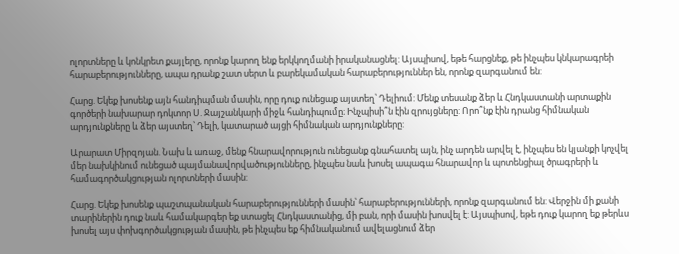ոլորտները և կոնկրետ քայլերը, որոնք կարող ենք երկկողմանի իրականացնել: Այսպիսով, եթե հարցնեք, թե ինչպես կնկարագրեի հարաբերությունները, ապա դրանք շատ սերտ և բարեկամական հարաբերություններ են, որոնք զարգանում են:

Հարց. Եկեք խոսենք այն հանդիպման մասին, որը դուք ունեցաք այստեղ՝ Դելիում: Մենք տեսանք ձեր և Հնդկաստանի արտաքին գործերի նախարար դոկտոր Ս. Ջայշանկարի միջև հանդիպումը։ Ինչպիսի՞ն էին զրույցները: Որո՞նք էին դրանց հիմնական արդյունքները և ձեր այստեղ՝ Դելի, կատարած այցի հիմնական արդյունքները:

Արարատ Միրզոյան. Նախ և առաջ, մենք հնարավորություն ունեցանք գնահատել այն, ինչ արդեն արվել է, ինչպես են կյանքի կոչվել մեր նախկինում ունեցած պայմանավորվածությունները, ինչպես նաև խոսել ապագա հնարավոր և պոտենցիալ ծրագրերի և համագործակցության ոլորտների մասին:

Հարց. Եկեք խոսենք պաշտպանական հարաբերությունների մասին՝ հարաբերությունների, որոնք զարգանում են: Վերջին մի քանի տարիներին դուք նաև համակարգեր եք ստացել Հնդկաստանից, մի բան, որի մասին խոսվել է: Այսպիսով, եթե դուք կարող եք թերևս խոսել այս փոխգործակցության մասին, թե ինչպես եք հիմնականում ավելացնում ձեր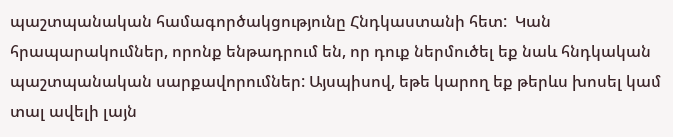պաշտպանական համագործակցությունը Հնդկաստանի հետ:  Կան հրապարակումներ, որոնք ենթադրում են, որ դուք ներմուծել եք նաև հնդկական պաշտպանական սարքավորումներ: Այսպիսով, եթե կարող եք թերևս խոսել կամ տալ ավելի լայն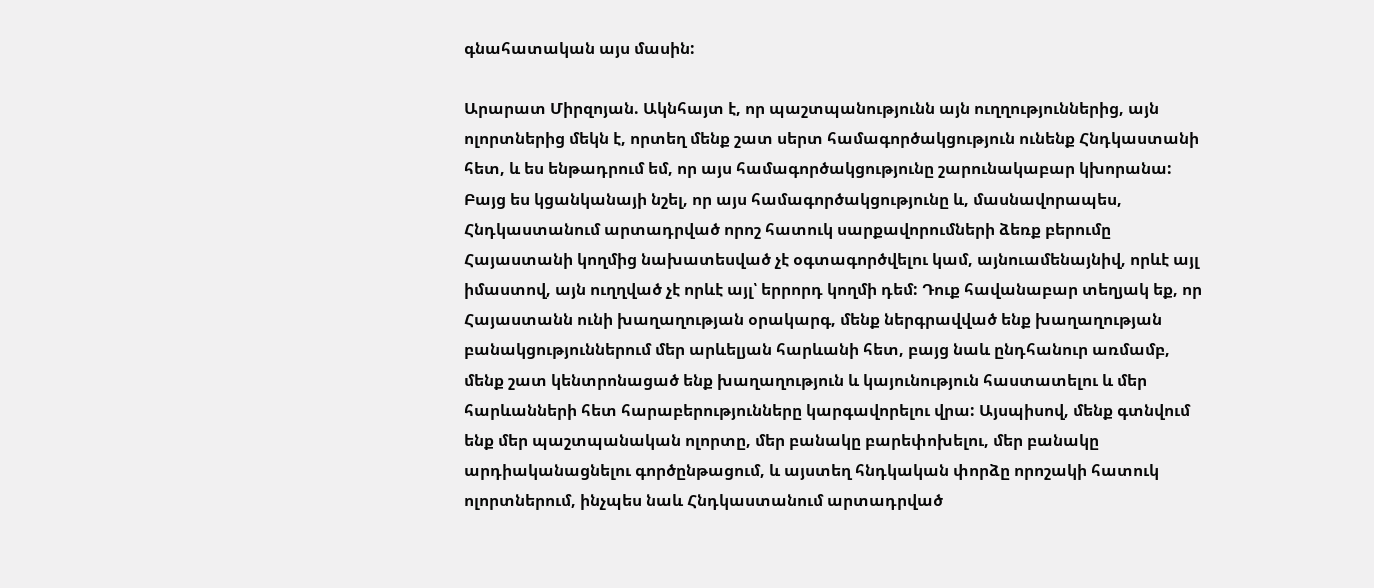գնահատական այս մասին:

Արարատ Միրզոյան. Ակնհայտ է, որ պաշտպանությունն այն ուղղություններից, այն ոլորտներից մեկն է, որտեղ մենք շատ սերտ համագործակցություն ունենք Հնդկաստանի հետ, և ես ենթադրում եմ, որ այս համագործակցությունը շարունակաբար կխորանա: Բայց ես կցանկանայի նշել, որ այս համագործակցությունը և, մասնավորապես, Հնդկաստանում արտադրված որոշ հատուկ սարքավորումների ձեռք բերումը Հայաստանի կողմից նախատեսված չէ օգտագործվելու կամ, այնուամենայնիվ, որևէ այլ իմաստով, այն ուղղված չէ որևէ այլ՝ երրորդ կողմի դեմ: Դուք հավանաբար տեղյակ եք, որ Հայաստանն ունի խաղաղության օրակարգ, մենք ներգրավված ենք խաղաղության բանակցություններում մեր արևելյան հարևանի հետ, բայց նաև ընդհանուր առմամբ, մենք շատ կենտրոնացած ենք խաղաղություն և կայունություն հաստատելու և մեր հարևանների հետ հարաբերությունները կարգավորելու վրա: Այսպիսով, մենք գտնվում ենք մեր պաշտպանական ոլորտը, մեր բանակը բարեփոխելու, մեր բանակը արդիականացնելու գործընթացում, և այստեղ հնդկական փորձը որոշակի հատուկ ոլորտներում, ինչպես նաև Հնդկաստանում արտադրված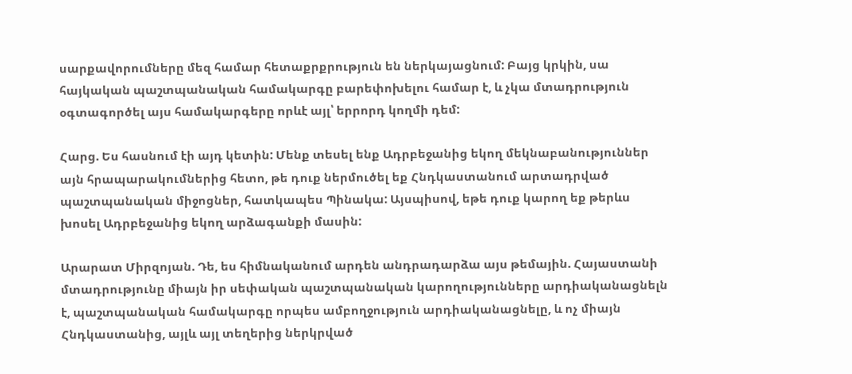սարքավորումները մեզ համար հետաքրքրություն են ներկայացնում: Բայց կրկին, սա հայկական պաշտպանական համակարգը բարեփոխելու համար է, և չկա մտադրություն օգտագործել այս համակարգերը որևէ այլ՝ երրորդ կողմի դեմ:

Հարց. Ես հասնում էի այդ կետին: Մենք տեսել ենք Ադրբեջանից եկող մեկնաբանություններ այն հրապարակումներից հետո, թե դուք ներմուծել եք Հնդկաստանում արտադրված պաշտպանական միջոցներ, հատկապես Պինակա: Այսպիսով, եթե դուք կարող եք թերևս խոսել Ադրբեջանից եկող արձագանքի մասին:

Արարատ Միրզոյան. Դե, ես հիմնականում արդեն անդրադարձա այս թեմային. Հայաստանի մտադրությունը միայն իր սեփական պաշտպանական կարողությունները արդիականացնելն է, պաշտպանական համակարգը որպես ամբողջություն արդիականացնելը, և ոչ միայն Հնդկաստանից, այլև այլ տեղերից ներկրված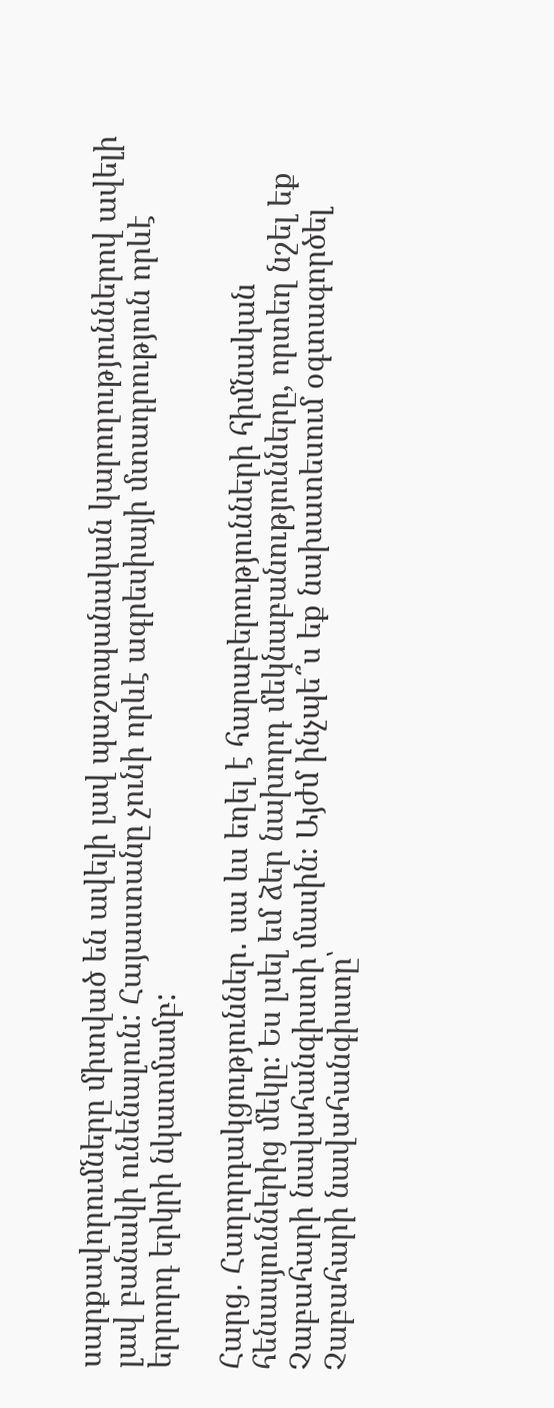սարքավորումները միտված են ավելի լավ պաշտպանական կարողություններով ավելի լավ բանակի ունենալուն: Հայաստանը չունի որևէ ագրեսիայի մտադրություն որևէ երրորդ երկրի նկատմամբ:

Հարց․ Հաղորդակցություններ․ սա ևս եղել է հարաբերությունների հիմնական հենասյուններից մեկը։ Ես լսել եմ ձեր նախորդ մեկնաբանությունները, որտեղ նշել եք Չաբահարի նավահանգիստի մասին։ Այժմ ինչպե՞ս եք նախատեսում օգտագործել Չաբահարի նավահանգիստը՝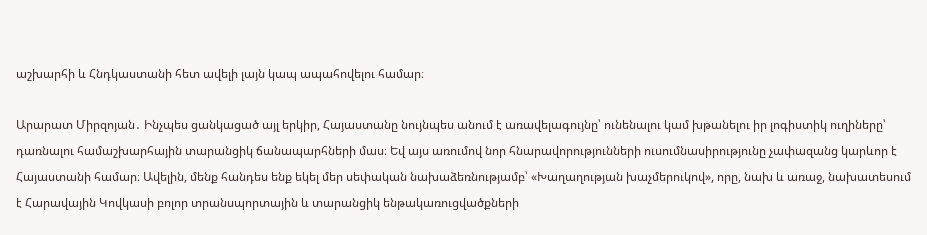աշխարհի և Հնդկաստանի հետ ավելի լայն կապ ապահովելու համար։

Արարատ Միրզոյան․ Ինչպես ցանկացած այլ երկիր, Հայաստանը նույնպես անում է առավելագույնը՝ ունենալու կամ խթանելու իր լոգիստիկ ուղիները՝ դառնալու համաշխարհային տարանցիկ ճանապարհների մաս։ Եվ այս առումով նոր հնարավորությունների ուսումնասիրությունը չափազանց կարևոր է Հայաստանի համար։ Ավելին, մենք հանդես ենք եկել մեր սեփական նախաձեռնությամբ՝ «Խաղաղության խաչմերուկով», որը, նախ և առաջ, նախատեսում է Հարավային Կովկասի բոլոր տրանսպորտային և տարանցիկ ենթակառուցվածքների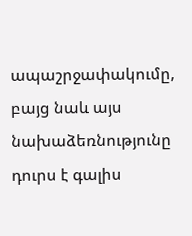ապաշրջափակումը, բայց նաև այս նախաձեռնությունը դուրս է գալիս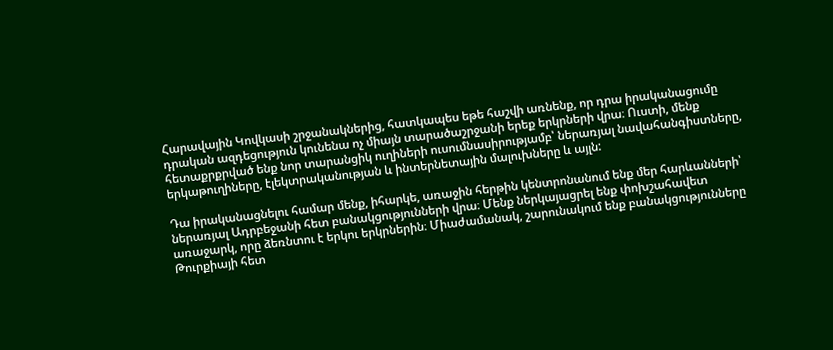Հարավային Կովկասի շրջանակներից, հատկապես եթե հաշվի առնենք, որ դրա իրականացումը դրական ազդեցություն կունենա ոչ միայն տարածաշրջանի երեք երկրների վրա։ Ուստի, մենք հետաքրքրված ենք նոր տարանցիկ ուղիների ուսումնասիրությամբ՝ ներառյալ նավահանգիստները, երկաթուղիները, էլեկտրականության և ինտերնետային մալուխները և այլն:

Դա իրականացնելու համար մենք, իհարկե, առաջին հերթին կենտրոնանում ենք մեր հարևանների՝ ներառյալ Ադրբեջանի հետ բանակցությունների վրա։ Մենք ներկայացրել ենք փոխշահավետ առաջարկ, որը ձեռնտու է երկու երկրներին։ Միաժամանակ, շարունակում ենք բանակցությունները Թուրքիայի հետ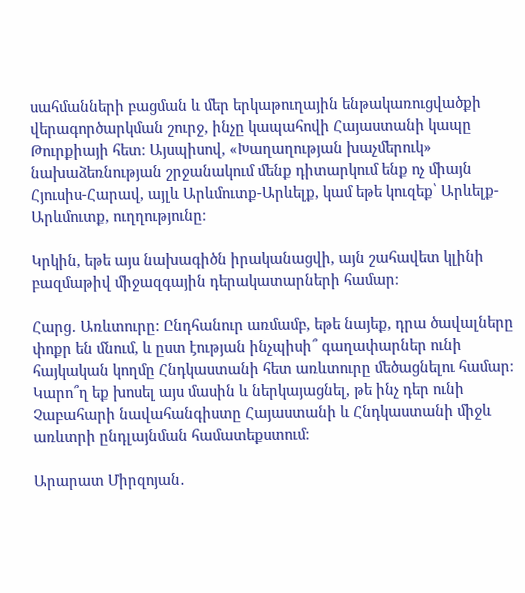սահմանների բացման և մեր երկաթուղային ենթակառուցվածքի վերագործարկման շուրջ, ինչը կապահովի Հայաստանի կապը Թուրքիայի հետ։ Այսպիսով, «Խաղաղության խաչմերուկ» նախաձեռնության շրջանակում մենք դիտարկում ենք ոչ միայն Հյուսիս-Հարավ, այլև Արևմուտք-Արևելք, կամ եթե կուզեք՝ Արևելք-Արևմուտք, ուղղությունը։

Կրկին, եթե այս նախագիծն իրականացվի, այն շահավետ կլինի բազմաթիվ միջազգային դերակատարների համար։

Հարց․ Առևտուրը: Ընդհանուր առմամբ, եթե նայեք, դրա ծավալները փոքր են մնում, և ըստ էության ինչպիսի՞ գաղափարներ ունի հայկական կողմը Հնդկաստանի հետ առևտուրը մեծացնելու համար։ Կարո՞ղ եք խոսել այս մասին և ներկայացնել, թե ինչ դեր ունի Չաբահարի նավահանգիստը Հայաստանի և Հնդկաստանի միջև առևտրի ընդլայնման համատեքստում։

Արարատ Միրզոյան․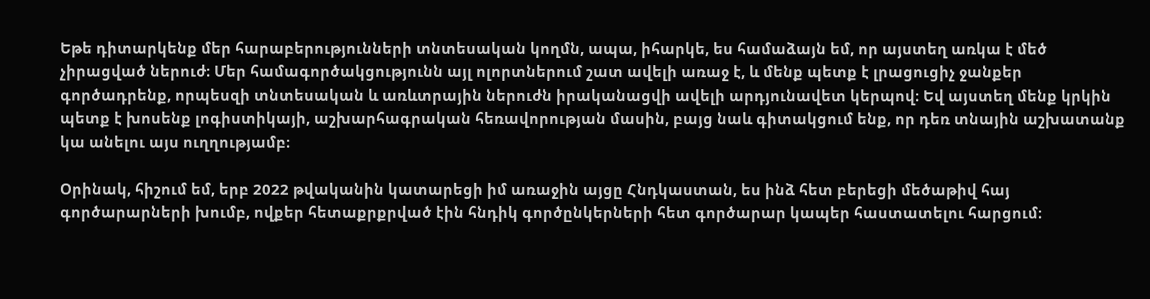Եթե դիտարկենք մեր հարաբերությունների տնտեսական կողմն, ապա, իհարկե, ես համաձայն եմ, որ այստեղ առկա է մեծ չիրացված ներուժ։ Մեր համագործակցությունն այլ ոլորտներում շատ ավելի առաջ է, և մենք պետք է լրացուցիչ ջանքեր գործադրենք, որպեսզի տնտեսական և առևտրային ներուժն իրականացվի ավելի արդյունավետ կերպով։ Եվ այստեղ մենք կրկին պետք է խոսենք լոգիստիկայի, աշխարհագրական հեռավորության մասին, բայց նաև գիտակցում ենք, որ դեռ տնային աշխատանք կա անելու այս ուղղությամբ։

Օրինակ, հիշում եմ, երբ 2022 թվականին կատարեցի իմ առաջին այցը Հնդկաստան, ես ինձ հետ բերեցի մեծաթիվ հայ գործարարների խումբ, ովքեր հետաքրքրված էին հնդիկ գործընկերների հետ գործարար կապեր հաստատելու հարցում։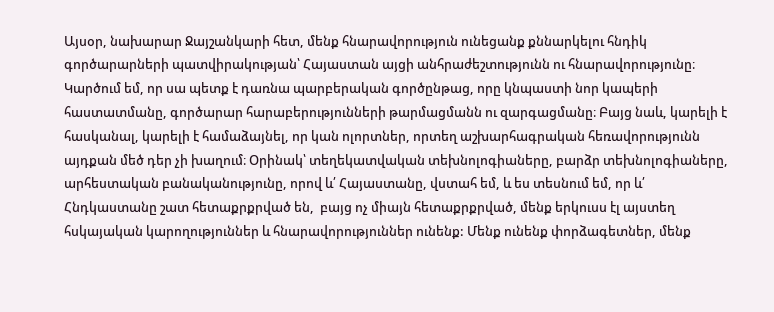Այսօր, նախարար Ջայշանկարի հետ, մենք հնարավորություն ունեցանք քննարկելու հնդիկ գործարարների պատվիրակության՝ Հայաստան այցի անհրաժեշտությունն ու հնարավորությունը։ Կարծում եմ, որ սա պետք է դառնա պարբերական գործընթաց, որը կնպաստի նոր կապերի հաստատմանը, գործարար հարաբերությունների թարմացմանն ու զարգացմանը։ Բայց նաև, կարելի է հասկանալ, կարելի է համաձայնել, որ կան ոլորտներ, որտեղ աշխարհագրական հեռավորությունն այդքան մեծ դեր չի խաղում։ Օրինակ՝ տեղեկատվական տեխնոլոգիաները, բարձր տեխնոլոգիաները, արհեստական բանականությունը, որով և՛ Հայաստանը, վստահ եմ, և ես տեսնում եմ, որ և՛ Հնդկաստանը շատ հետաքրքրված են,  բայց ոչ միայն հետաքրքրված, մենք երկուսս էլ այստեղ հսկայական կարողություններ և հնարավորություններ ունենք: Մենք ունենք փորձագետներ, մենք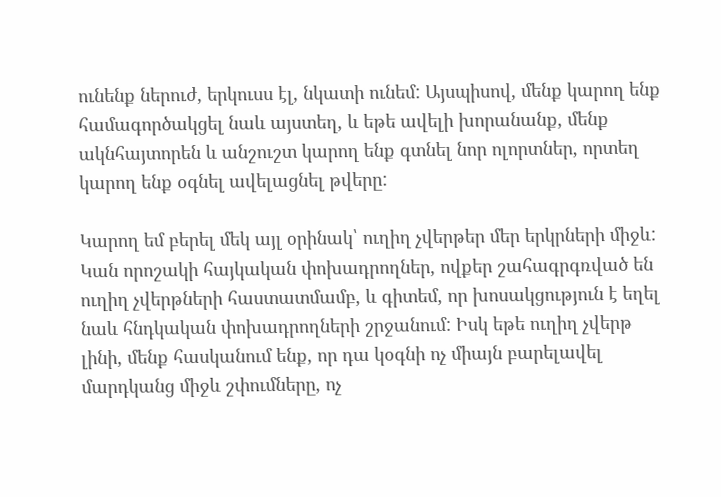ունենք ներուժ, երկուսս էլ, նկատի ունեմ: Այսպիսով, մենք կարող ենք համագործակցել նաև այստեղ, և եթե ավելի խորանանք, մենք ակնհայտորեն և անշուշտ կարող ենք գտնել նոր ոլորտներ, որտեղ կարող ենք օգնել ավելացնել թվերը:

Կարող եմ բերել մեկ այլ օրինակ՝ ուղիղ չվերթեր մեր երկրների միջև: Կան որոշակի հայկական փոխադրողներ, ովքեր շահագրգռված են ուղիղ չվերթների հաստատմամբ, և գիտեմ, որ խոսակցություն է եղել նաև հնդկական փոխադրողների շրջանում: Իսկ եթե ուղիղ չվերթ լինի, մենք հասկանում ենք, որ դա կօգնի ոչ միայն բարելավել մարդկանց միջև շփումները, ոչ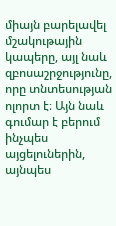միայն բարելավել մշակութային կապերը, այլ նաև զբոսաշրջությունը, որը տնտեսության ոլորտ է։ Այն նաև գումար է բերում ինչպես այցելուներին, այնպես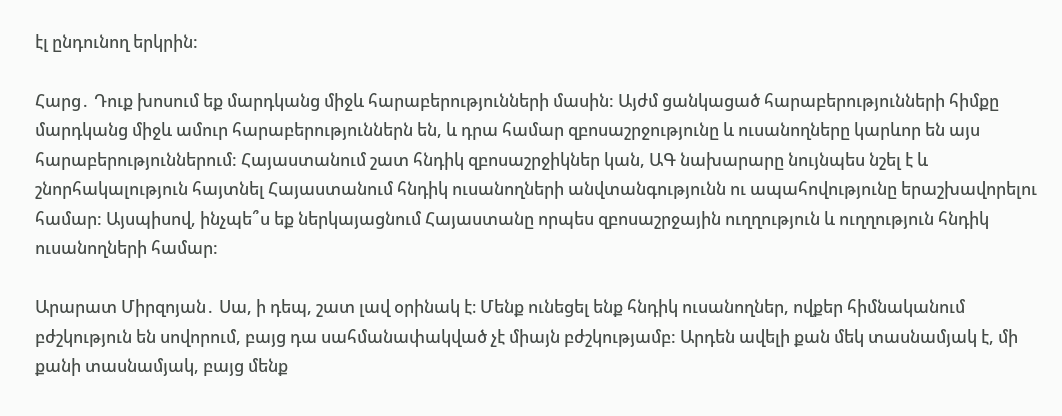էլ ընդունող երկրին:

Հարց․ Դուք խոսում եք մարդկանց միջև հարաբերությունների մասին: Այժմ ցանկացած հարաբերությունների հիմքը մարդկանց միջև ամուր հարաբերություններն են, և դրա համար զբոսաշրջությունը և ուսանողները կարևոր են այս հարաբերություններում: Հայաստանում շատ հնդիկ զբոսաշրջիկներ կան, ԱԳ նախարարը նույնպես նշել է և շնորհակալություն հայտնել Հայաստանում հնդիկ ուսանողների անվտանգությունն ու ապահովությունը երաշխավորելու համար: Այսպիսով, ինչպե՞ս եք ներկայացնում Հայաստանը որպես զբոսաշրջային ուղղություն և ուղղություն հնդիկ ուսանողների համար:

Արարատ Միրզոյան․ Սա, ի դեպ, շատ լավ օրինակ է։ Մենք ունեցել ենք հնդիկ ուսանողներ, ովքեր հիմնականում բժշկություն են սովորում, բայց դա սահմանափակված չէ միայն բժշկությամբ: Արդեն ավելի քան մեկ տասնամյակ է, մի քանի տասնամյակ, բայց մենք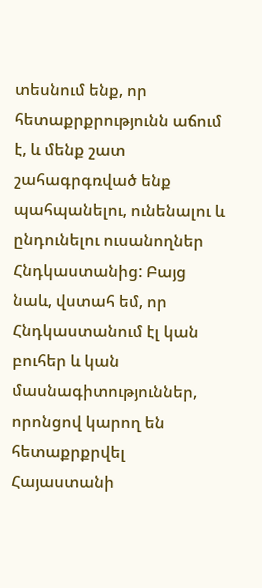տեսնում ենք, որ հետաքրքրությունն աճում է, և մենք շատ շահագրգռված ենք պահպանելու, ունենալու և ընդունելու ուսանողներ Հնդկաստանից: Բայց նաև, վստահ եմ, որ Հնդկաստանում էլ կան բուհեր և կան մասնագիտություններ, որոնցով կարող են հետաքրքրվել Հայաստանի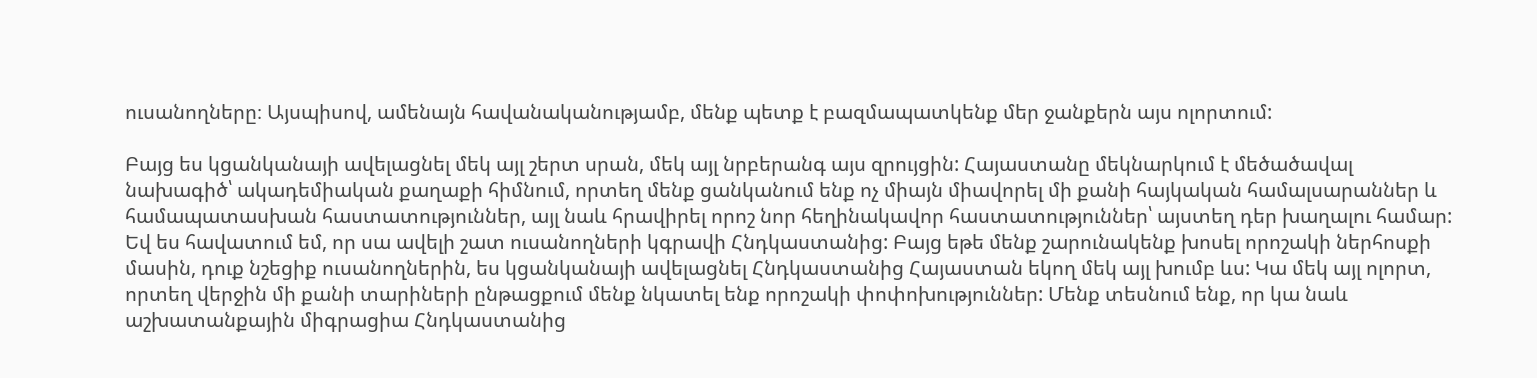ուսանողները։ Այսպիսով, ամենայն հավանականությամբ, մենք պետք է բազմապատկենք մեր ջանքերն այս ոլորտում:

Բայց ես կցանկանայի ավելացնել մեկ այլ շերտ սրան, մեկ այլ նրբերանգ այս զրույցին: Հայաստանը մեկնարկում է մեծածավալ նախագիծ՝ ակադեմիական քաղաքի հիմնում, որտեղ մենք ցանկանում ենք ոչ միայն միավորել մի քանի հայկական համալսարաններ և համապատասխան հաստատություններ, այլ նաև հրավիրել որոշ նոր հեղինակավոր հաստատություններ՝ այստեղ դեր խաղալու համար: Եվ ես հավատում եմ, որ սա ավելի շատ ուսանողների կգրավի Հնդկաստանից: Բայց եթե մենք շարունակենք խոսել որոշակի ներհոսքի մասին, դուք նշեցիք ուսանողներին, ես կցանկանայի ավելացնել Հնդկաստանից Հայաստան եկող մեկ այլ խումբ ևս: Կա մեկ այլ ոլորտ, որտեղ վերջին մի քանի տարիների ընթացքում մենք նկատել ենք որոշակի փոփոխություններ: Մենք տեսնում ենք, որ կա նաև աշխատանքային միգրացիա Հնդկաստանից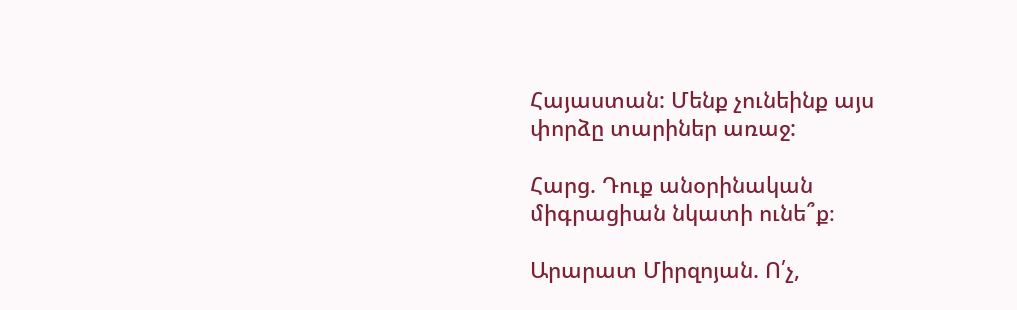Հայաստան: Մենք չունեինք այս փորձը տարիներ առաջ:

Հարց. Դուք անօրինական միգրացիան նկատի ունե՞ք։

Արարատ Միրզոյան. Ո՛չ,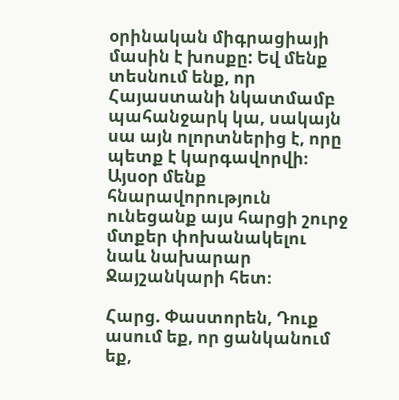օրինական միգրացիայի մասին է խոսքը: Եվ մենք տեսնում ենք, որ Հայաստանի նկատմամբ պահանջարկ կա, սակայն սա այն ոլորտներից է, որը պետք է կարգավորվի։ Այսօր մենք հնարավորություն ունեցանք այս հարցի շուրջ մտքեր փոխանակելու նաև նախարար Ջայշանկարի հետ։

Հարց. Փաստորեն, Դուք ասում եք, որ ցանկանում եք,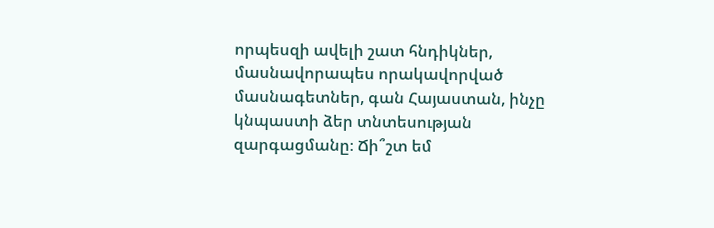որպեսզի ավելի շատ հնդիկներ, մասնավորապես որակավորված մասնագետներ, գան Հայաստան, ինչը կնպաստի ձեր տնտեսության զարգացմանը։ Ճի՞շտ եմ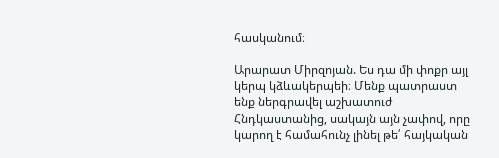հասկանում։

Արարատ Միրզոյան. Ես դա մի փոքր այլ կերպ կձևակերպեի։ Մենք պատրաստ ենք ներգրավել աշխատուժ Հնդկաստանից, սակայն այն չափով, որը կարող է համահունչ լինել թե՛ հայկական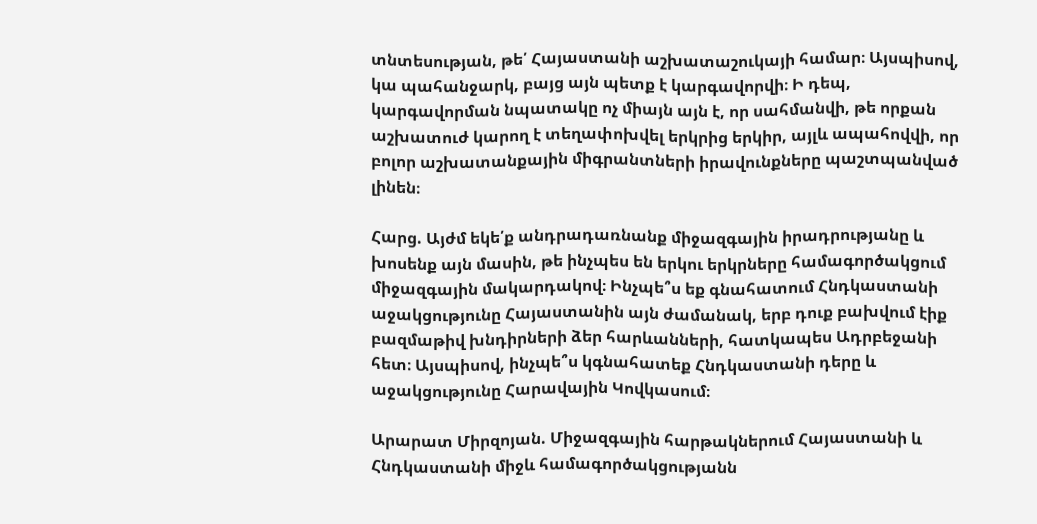տնտեսության, թե՛ Հայաստանի աշխատաշուկայի համար։ Այսպիսով, կա պահանջարկ, բայց այն պետք է կարգավորվի։ Ի դեպ, կարգավորման նպատակը ոչ միայն այն է, որ սահմանվի, թե որքան աշխատուժ կարող է տեղափոխվել երկրից երկիր, այլև ապահովվի, որ բոլոր աշխատանքային միգրանտների իրավունքները պաշտպանված լինեն։

Հարց. Այժմ եկե՛ք անդրադառնանք միջազգային իրադրությանը և խոսենք այն մասին, թե ինչպես են երկու երկրները համագործակցում միջազգային մակարդակով։ Ինչպե՞ս եք գնահատում Հնդկաստանի աջակցությունը Հայաստանին այն ժամանակ, երբ դուք բախվում էիք բազմաթիվ խնդիրների ձեր հարևանների, հատկապես Ադրբեջանի հետ։ Այսպիսով, ինչպե՞ս կգնահատեք Հնդկաստանի դերը և աջակցությունը Հարավային Կովկասում։

Արարատ Միրզոյան. Միջազգային հարթակներում Հայաստանի և Հնդկաստանի միջև համագործակցությանն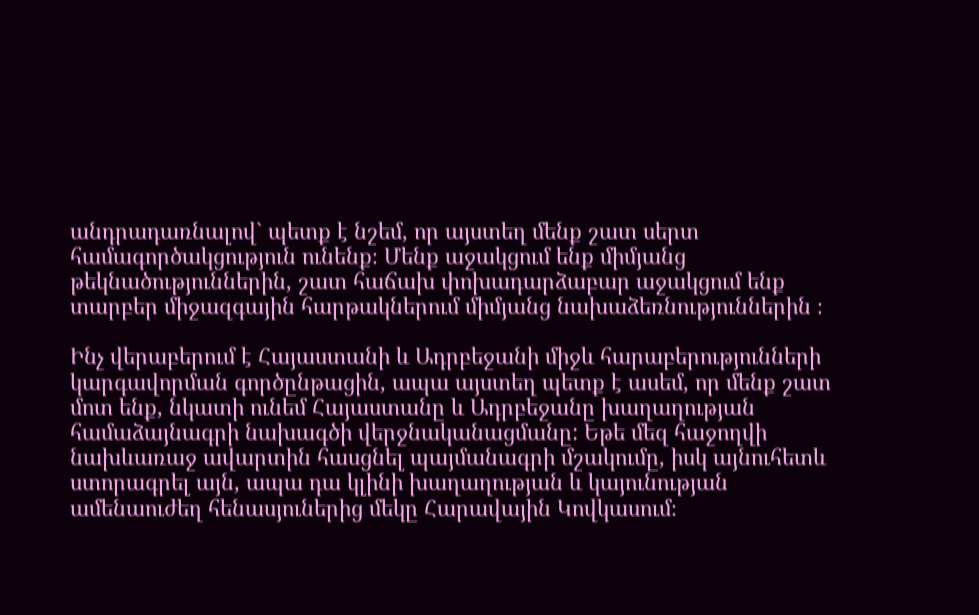անդրադառնալով` պետք է նշեմ, որ այստեղ մենք շատ սերտ համագործակցություն ունենք։ Մենք աջակցում ենք միմյանց թեկնածություններին, շատ հաճախ փոխադարձաբար աջակցում ենք տարբեր միջազգային հարթակներում միմյանց նախաձեռնություններին ։

Ինչ վերաբերում է Հայաստանի և Ադրբեջանի միջև հարաբերությունների կարգավորման գործընթացին, ապա այստեղ պետք է ասեմ, որ մենք շատ մոտ ենք, նկատի ունեմ Հայաստանը և Ադրբեջանը խաղաղության համաձայնագրի նախագծի վերջնականացմանը: Եթե մեզ հաջողվի նախևառաջ ավարտին հասցնել պայմանագրի մշակումը, իսկ այնուհետև ստորագրել այն, ապա դա կլինի խաղաղության և կայունության ամենաուժեղ հենասյուներից մեկը Հարավային Կովկասում։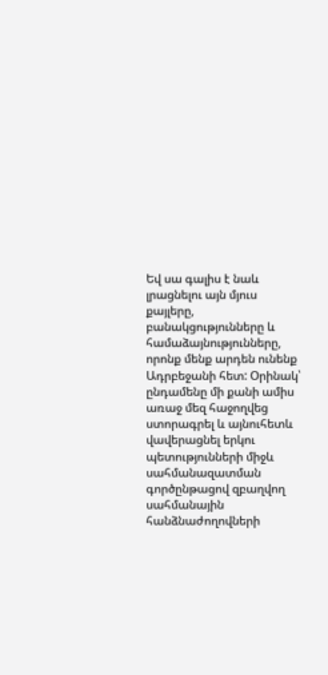Եվ սա գալիս է նաև լրացնելու այն մյուս քայլերը, բանակցությունները և համաձայնությունները, որոնք մենք արդեն ունենք Ադրբեջանի հետ: Օրինակ՝ ընդամենը մի քանի ամիս առաջ մեզ հաջողվեց ստորագրել և այնուհետև վավերացնել երկու պետությունների միջև սահմանազատման գործընթացով զբաղվող սահմանային հանձնաժողովների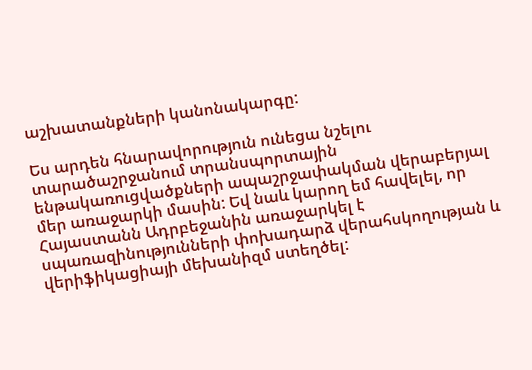աշխատանքների կանոնակարգը:

Ես արդեն հնարավորություն ունեցա նշելու տարածաշրջանում տրանսպորտային ենթակառուցվածքների ապաշրջափակման վերաբերյալ մեր առաջարկի մասին: Եվ նաև կարող եմ հավելել, որ Հայաստանն Ադրբեջանին առաջարկել է սպառազինությունների փոխադարձ վերահսկողության և վերիֆիկացիայի մեխանիզմ ստեղծել: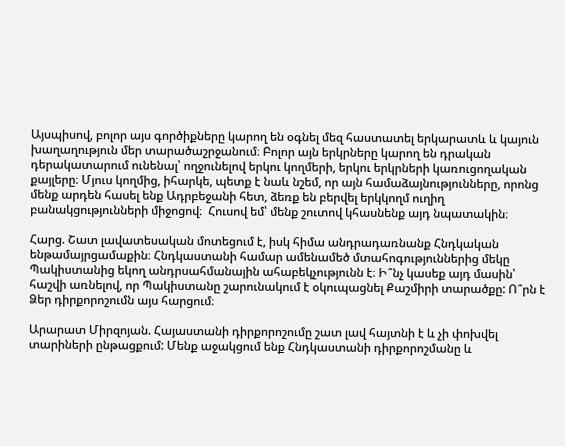Այսպիսով, բոլոր այս գործիքները կարող են օգնել մեզ հաստատել երկարատև և կայուն խաղաղություն մեր տարածաշրջանում։ Բոլոր այն երկրները կարող են դրական դերակատարում ունենալ՝ ողջունելով երկու կողմերի, երկու երկրների կառուցողական քայլերը։ Մյուս կողմից, իհարկե, պետք է նաև նշեմ, որ այն համաձայնությունները, որոնց մենք արդեն հասել ենք Ադրբեջանի հետ, ձեռք են բերվել երկկողմ ուղիղ բանակցությունների միջոցով։  Հուսով եմ՝ մենք շուտով կհասնենք այդ նպատակին։

Հարց. Շատ լավատեսական մոտեցում է, իսկ հիմա անդրադառնանք Հնդկական ենթամայրցամաքին։ Հնդկաստանի համար ամենամեծ մտահոգություններից մեկը Պակիստանից եկող անդրսահմանային ահաբեկչությունն է։ Ի՞նչ կասեք այդ մասին՝ հաշվի առնելով, որ Պակիստանը շարունակում է օկուպացնել Քաշմիրի տարածքը: Ո՞րն է Ձեր դիրքորոշումն այս հարցում։

Արարատ Միրզոյան. Հայաստանի դիրքորոշումը շատ լավ հայտնի է և չի փոխվել տարիների ընթացքում: Մենք աջակցում ենք Հնդկաստանի դիրքորոշմանը և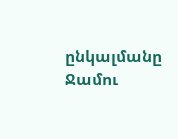ընկալմանը Ջամու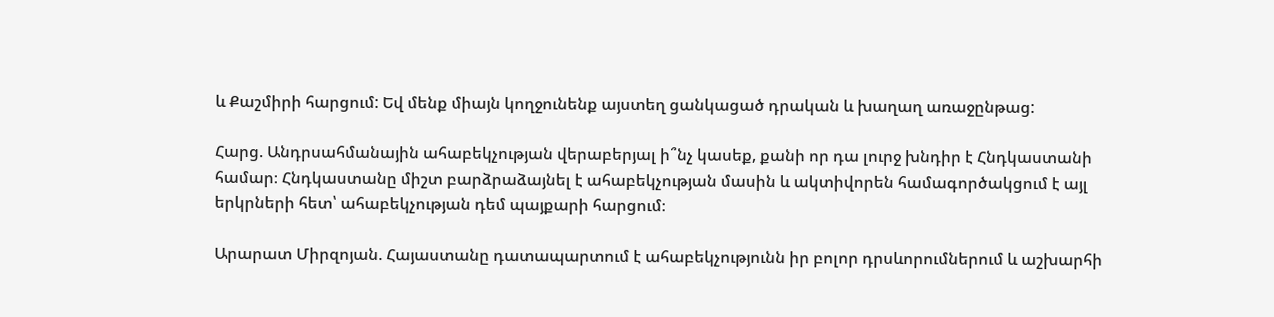և Քաշմիրի հարցում: Եվ մենք միայն կողջունենք այստեղ ցանկացած դրական և խաղաղ առաջընթաց:

Հարց. Անդրսահմանային ահաբեկչության վերաբերյալ ի՞նչ կասեք, քանի որ դա լուրջ խնդիր է Հնդկաստանի համար։ Հնդկաստանը միշտ բարձրաձայնել է ահաբեկչության մասին և ակտիվորեն համագործակցում է այլ երկրների հետ՝ ահաբեկչության դեմ պայքարի հարցում։

Արարատ Միրզոյան. Հայաստանը դատապարտում է ահաբեկչությունն իր բոլոր դրսևորումներում և աշխարհի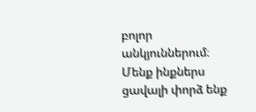բոլոր անկյուններում։ Մենք ինքներս ցավալի փորձ ենք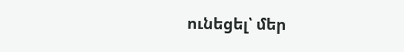ունեցել՝ մեր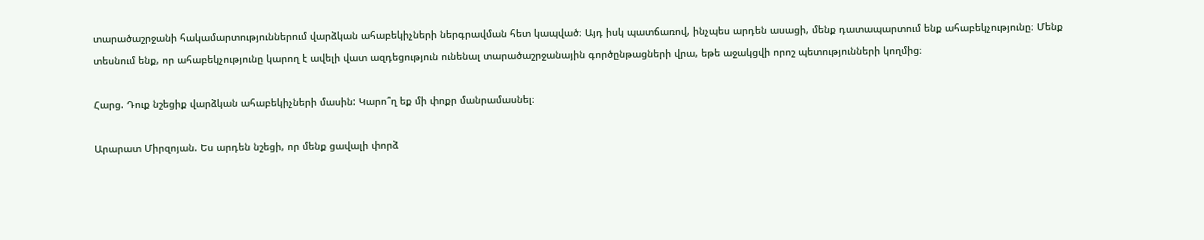տարածաշրջանի հակամարտություններում վարձկան ահաբեկիչների ներգրավման հետ կապված։ Այդ իսկ պատճառով, ինչպես արդեն ասացի, մենք դատապարտում ենք ահաբեկչությունը։ Մենք տեսնում ենք, որ ահաբեկչությունը կարող է ավելի վատ ազդեցություն ունենալ տարածաշրջանային գործընթացների վրա, եթե աջակցվի որոշ պետությունների կողմից։

Հարց. Դուք նշեցիք վարձկան ահաբեկիչների մասին: Կարո՞ղ եք մի փոքր մանրամասնել։

Արարատ Միրզոյան. Ես արդեն նշեցի, որ մենք ցավալի փորձ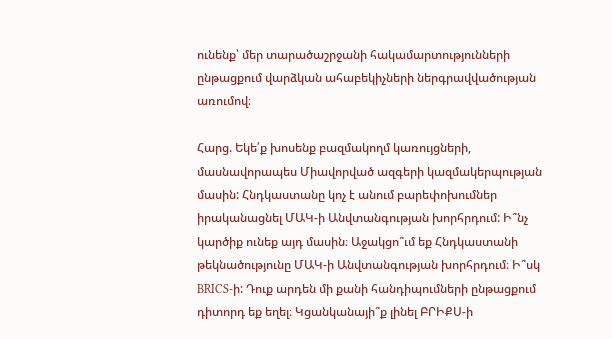ունենք՝ մեր տարածաշրջանի հակամարտությունների ընթացքում վարձկան ահաբեկիչների ներգրավվածության առումով։

Հարց. Եկե՛ք խոսենք բազմակողմ կառույցների, մասնավորապես Միավորված ազգերի կազմակերպության մասին: Հնդկաստանը կոչ է անում բարեփոխումներ իրականացնել ՄԱԿ-ի Անվտանգության խորհրդում: Ի՞նչ կարծիք ունեք այդ մասին։ Աջակցո՞ւմ եք Հնդկաստանի թեկնածությունը ՄԱԿ-ի Անվտանգության խորհրդում։ Ի՞սկ BRICS-ի: Դուք արդեն մի քանի հանդիպումների ընթացքում դիտորդ եք եղել։ Կցանկանայի՞ք լինել ԲՐԻՔՍ-ի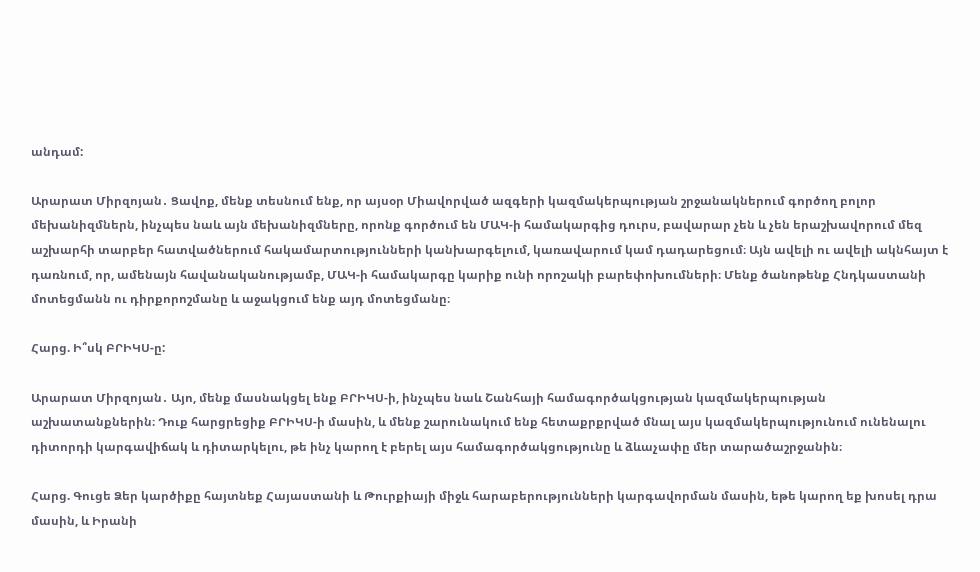անդամ:

Արարատ Միրզոյան․ Ցավոք, մենք տեսնում ենք, որ այսօր Միավորված ազգերի կազմակերպության շրջանակներում գործող բոլոր մեխանիզմներն, ինչպես նաև այն մեխանիզմները, որոնք գործում են ՄԱԿ-ի համակարգից դուրս, բավարար չեն և չեն երաշխավորում մեզ աշխարհի տարբեր հատվածներում հակամարտությունների կանխարգելում, կառավարում կամ դադարեցում։ Այն ավելի ու ավելի ակնհայտ է դառնում, որ, ամենայն հավանականությամբ, ՄԱԿ-ի համակարգը կարիք ունի որոշակի բարեփոխումների։ Մենք ծանոթենք Հնդկաստանի մոտեցմանն ու դիրքորոշմանը և աջակցում ենք այդ մոտեցմանը։

Հարց. Ի՞սկ ԲՐԻԿՍ-ը:

Արարատ Միրզոյան․ Այո, մենք մասնակցել ենք ԲՐԻԿՍ-ի, ինչպես նաև Շանհայի համագործակցության կազմակերպության աշխատանքներին։ Դուք հարցրեցիք ԲՐԻԿՍ-ի մասին, և մենք շարունակում ենք հետաքրքրված մնալ այս կազմակերպությունում ունենալու դիտորդի կարգավիճակ և դիտարկելու, թե ինչ կարող է բերել այս համագործակցությունը և ձևաչափը մեր տարածաշրջանին։

Հարց. Գուցե Ձեր կարծիքը հայտնեք Հայաստանի և Թուրքիայի միջև հարաբերությունների կարգավորման մասին, եթե կարող եք խոսել դրա մասին, և Իրանի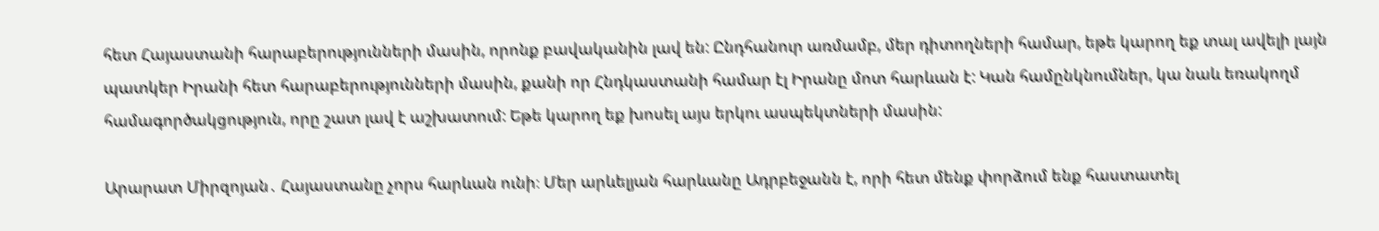հետ Հայաստանի հարաբերությունների մասին, որոնք բավականին լավ են: Ընդհանուր առմամբ, մեր դիտողների համար, եթե կարող եք տալ ավելի լայն պատկեր Իրանի հետ հարաբերությունների մասին, քանի որ Հնդկաստանի համար էլ Իրանը մոտ հարևան է: Կան համընկնումներ, կա նաև եռակողմ համագործակցություն, որը շատ լավ է աշխատում: Եթե կարող եք խոսել այս երկու ասպեկտների մասին:

Արարատ Միրզոյան․ Հայաստանը չորս հարևան ունի։ Մեր արևելյան հարևանը Ադրբեջանն է, որի հետ մենք փորձում ենք հաստատել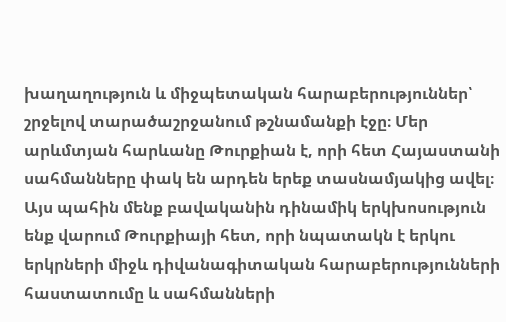խաղաղություն և միջպետական հարաբերություններ՝ շրջելով տարածաշրջանում թշնամանքի էջը։ Մեր արևմտյան հարևանը Թուրքիան է, որի հետ Հայաստանի սահմանները փակ են արդեն երեք տասնամյակից ավել։ Այս պահին մենք բավականին դինամիկ երկխոսություն ենք վարում Թուրքիայի հետ, որի նպատակն է երկու երկրների միջև դիվանագիտական հարաբերությունների հաստատումը և սահմանների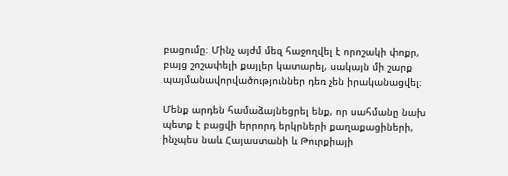բացումը։ Մինչ այժմ մեզ հաջողվել է որոշակի փոքր, բայց շոշափելի քայլեր կատարել, սակայն մի շարք պայմանավորվածություններ դեռ չեն իրականացվել։

Մենք արդեն համաձայնեցրել ենք, որ սահմանը նախ պետք է բացվի երրորդ երկրների քաղաքացիների, ինչպես նաև Հայաստանի և Թուրքիայի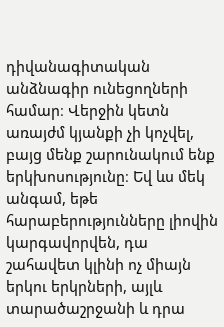դիվանագիտական անձնագիր ունեցողների համար։ Վերջին կետն առայժմ կյանքի չի կոչվել, բայց մենք շարունակում ենք երկխոսությունը։ Եվ ևս մեկ անգամ, եթե հարաբերությունները լիովին կարգավորվեն, դա շահավետ կլինի ոչ միայն երկու երկրների, այլև տարածաշրջանի և դրա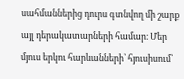սահմաններից դուրս գտնվող մի շարք այլ դերակատարների համար։ Մեր մյուս երկու հարևանների՝ հյուսիսում՝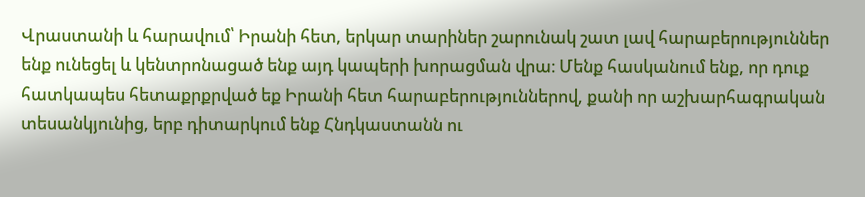Վրաստանի և հարավում՝ Իրանի հետ, երկար տարիներ շարունակ շատ լավ հարաբերություններ ենք ունեցել և կենտրոնացած ենք այդ կապերի խորացման վրա։ Մենք հասկանում ենք, որ դուք հատկապես հետաքրքրված եք Իրանի հետ հարաբերություններով, քանի որ աշխարհագրական տեսանկյունից, երբ դիտարկում ենք Հնդկաստանն ու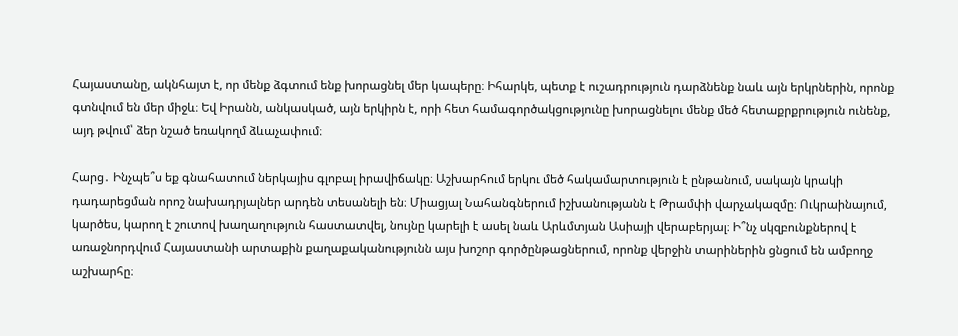Հայաստանը, ակնհայտ է, որ մենք ձգտում ենք խորացնել մեր կապերը։ Իհարկե, պետք է ուշադրություն դարձնենք նաև այն երկրներին, որոնք գտնվում են մեր միջև։ Եվ Իրանն, անկասկած, այն երկիրն է, որի հետ համագործակցությունը խորացնելու մենք մեծ հետաքրքրություն ունենք, այդ թվում՝ ձեր նշած եռակողմ ձևաչափում։

Հարց․ Ինչպե՞ս եք գնահատում ներկայիս գլոբալ իրավիճակը։ Աշխարհում երկու մեծ հակամարտություն է ընթանում, սակայն կրակի դադարեցման որոշ նախադրյալներ արդեն տեսանելի են։ Միացյալ Նահանգներում իշխանությանն է Թրամփի վարչակազմը։ Ուկրաինայում, կարծես, կարող է շուտով խաղաղություն հաստատվել, նույնը կարելի է ասել նաև Արևմտյան Ասիայի վերաբերյալ։ Ի՞նչ սկզբունքներով է առաջնորդվում Հայաստանի արտաքին քաղաքականությունն այս խոշոր գործընթացներում, որոնք վերջին տարիներին ցնցում են ամբողջ աշխարհը։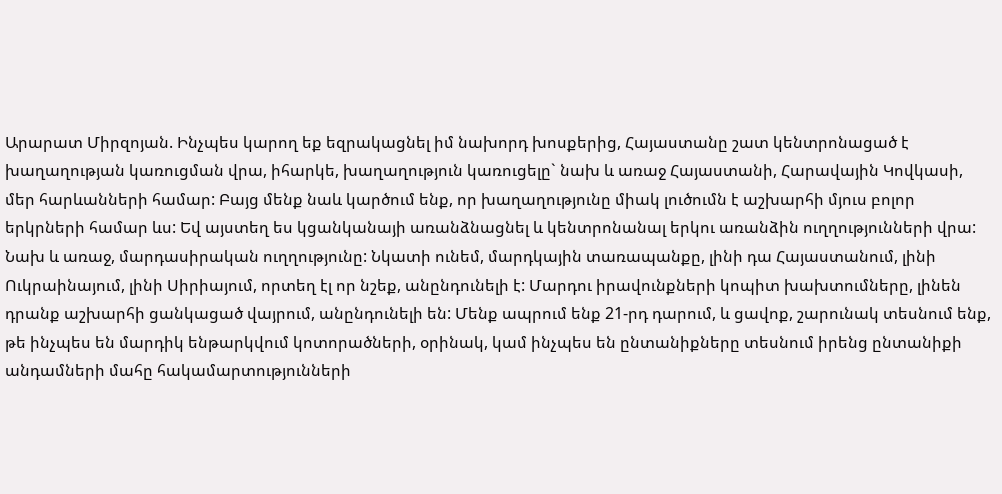Արարատ Միրզոյան. Ինչպես կարող եք եզրակացնել իմ նախորդ խոսքերից, Հայաստանը շատ կենտրոնացած է խաղաղության կառուցման վրա, իհարկե, խաղաղություն կառուցելը` նախ և առաջ Հայաստանի, Հարավային Կովկասի, մեր հարևանների համար: Բայց մենք նաև կարծում ենք, որ խաղաղությունը միակ լուծումն է աշխարհի մյուս բոլոր երկրների համար ևս: Եվ այստեղ ես կցանկանայի առանձնացնել և կենտրոնանալ երկու առանձին ուղղությունների վրա: Նախ և առաջ, մարդասիրական ուղղությունը: Նկատի ունեմ, մարդկային տառապանքը, լինի դա Հայաստանում, լինի Ուկրաինայում, լինի Սիրիայում, որտեղ էլ որ նշեք, անընդունելի է: Մարդու իրավունքների կոպիտ խախտումները, լինեն դրանք աշխարհի ցանկացած վայրում, անընդունելի են: Մենք ապրում ենք 21-րդ դարում, և ցավոք, շարունակ տեսնում ենք, թե ինչպես են մարդիկ ենթարկվում կոտորածների, օրինակ, կամ ինչպես են ընտանիքները տեսնում իրենց ընտանիքի անդամների մահը հակամարտությունների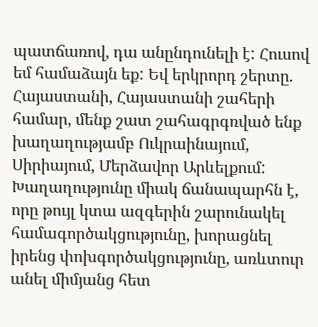պատճառով, դա անընդունելի է: Հուսով եմ համաձայն եք: Եվ երկրորդ շերտը. Հայաստանի, Հայաստանի շահերի համար, մենք շատ շահագրգռված ենք խաղաղությամբ Ուկրաինայում, Սիրիայում, Մերձավոր Արևելքում: Խաղաղությունը միակ ճանապարհն է, որը թույլ կտա ազգերին շարունակել համագործակցությունը, խորացնել իրենց փոխգործակցությունը, առևտուր անել միմյանց հետ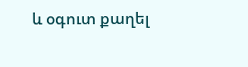և օգուտ քաղել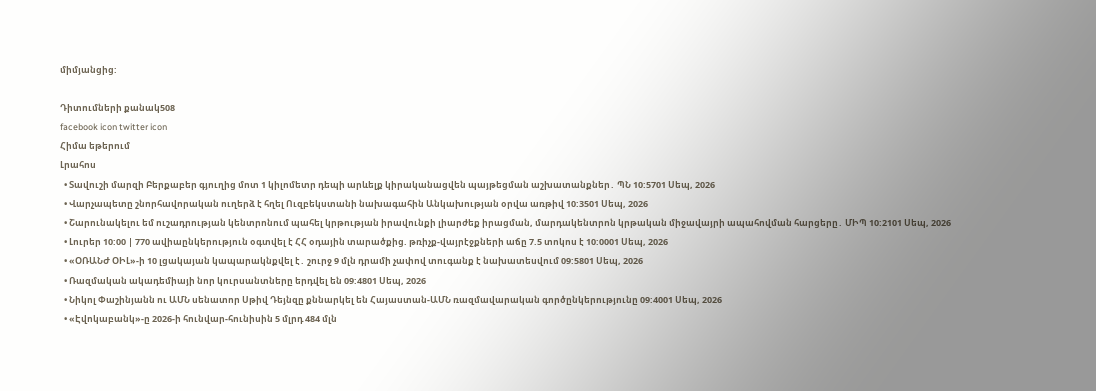միմյանցից:

Դիտումների քանակ508
facebook icon twitter icon
Հիմա եթերում
Լրահոս
  • Տավուշի մարզի Բերքաբեր գյուղից մոտ 1 կիլոմետր դեպի արևելք կիրականացվեն պայթեցման աշխատանքներ․ ՊՆ 10:5701 Սեպ, 2026
  • Վարչապետը շնորհավորական ուղերձ է հղել Ուզբեկստանի նախագահին Անկախության օրվա առթիվ 10:3501 Սեպ, 2026
  • Շարունակելու եմ ուշադրության կենտրոնում պահել կրթության իրավունքի լիարժեք իրացման, մարդակենտրոն կրթական միջավայրի ապահովման հարցերը․ ՄԻՊ 10:2101 Սեպ, 2026
  • Լուրեր 10:00 | 770 ավիաընկերություն օգտվել է ՀՀ օդային տարածքից. թռիչք-վայրէջքների աճը 7.5 տոկոս է 10:0001 Սեպ, 2026
  • «ՕՌԱՆԺ ՕԻԼ»-ի 10 լցակայան կապարակնքվել է․ շուրջ 9 մլն դրամի չափով տուգանք է նախատեսվում 09:5801 Սեպ, 2026
  • Ռազմական ակադեմիայի նոր կուրսանտները երդվել են 09:4801 Սեպ, 2026
  • Նիկոլ Փաշինյանն ու ԱՄՆ սենատոր Սթիվ Դեյնզը քննարկել են Հայաստան-ԱՄՆ ռազմավարական գործընկերությունը 09:4001 Սեպ, 2026
  • «Էվոկաբանկ»-ը 2026-ի հունվար-հունիսին 5 մլրդ 484 մլն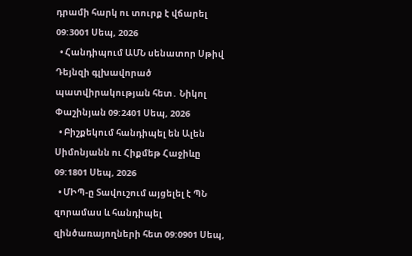դրամի հարկ ու տուրք է վճարել 09:3001 Սեպ, 2026
  • Հանդիպում ԱՄՆ սենատոր Սթիվ Դեյնզի գլխավորած պատվիրակության հետ․ Նիկոլ Փաշինյան 09:2401 Սեպ, 2026
  • Բիշքեկում հանդիպել են Ալեն Սիմոնյանն ու Հիքմեթ Հաջիևը 09:1801 Սեպ, 2026
  • ՄԻՊ-ը Տավուշում այցելել է ՊՆ զորամաս և հանդիպել զինծառայողների հետ 09:0901 Սեպ,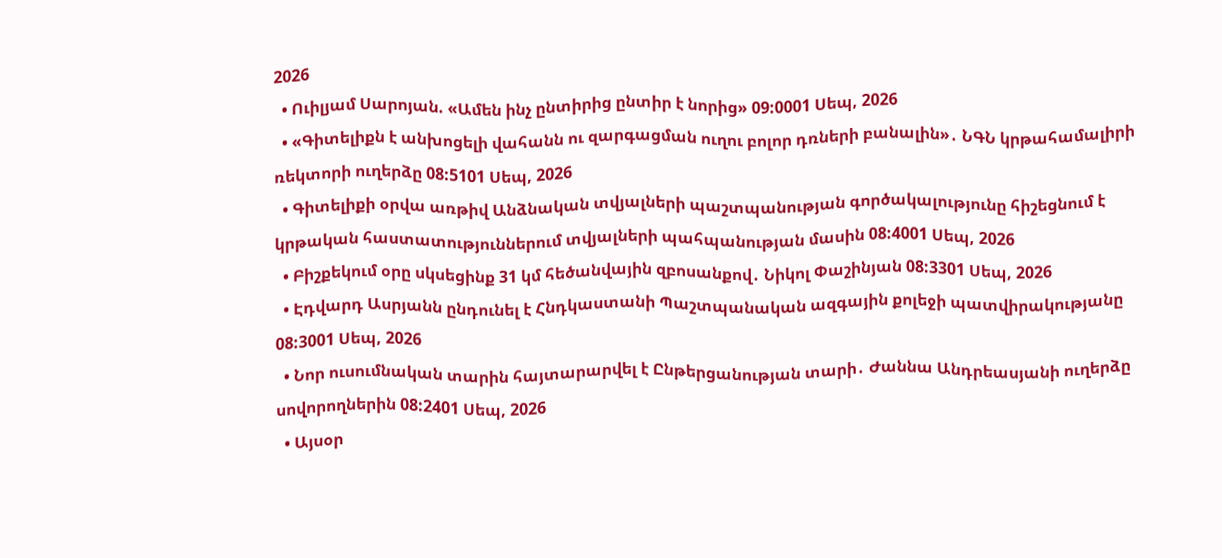2026
  • Ուիլյամ Սարոյան. «Ամեն ինչ ընտիրից ընտիր է նորից» 09:0001 Սեպ, 2026
  • «Գիտելիքն է անխոցելի վահանն ու զարգացման ուղու բոլոր դռների բանալին»․ ՆԳՆ կրթահամալիրի ռեկտորի ուղերձը 08:5101 Սեպ, 2026
  • Գիտելիքի օրվա առթիվ Անձնական տվյալների պաշտպանության գործակալությունը հիշեցնում է կրթական հաստատություններում տվյալների պահպանության մասին 08:4001 Սեպ, 2026
  • Բիշքեկում օրը սկսեցինք 31 կմ հեծանվային զբոսանքով․ Նիկոլ Փաշինյան 08:3301 Սեպ, 2026
  • Էդվարդ Ասրյանն ընդունել է Հնդկաստանի Պաշտպանական ազգային քոլեջի պատվիրակությանը 08:3001 Սեպ, 2026
  • Նոր ուսումնական տարին հայտարարվել է Ընթերցանության տարի․ Ժաննա Անդրեասյանի ուղերձը սովորողներին 08:2401 Սեպ, 2026
  • Այսօր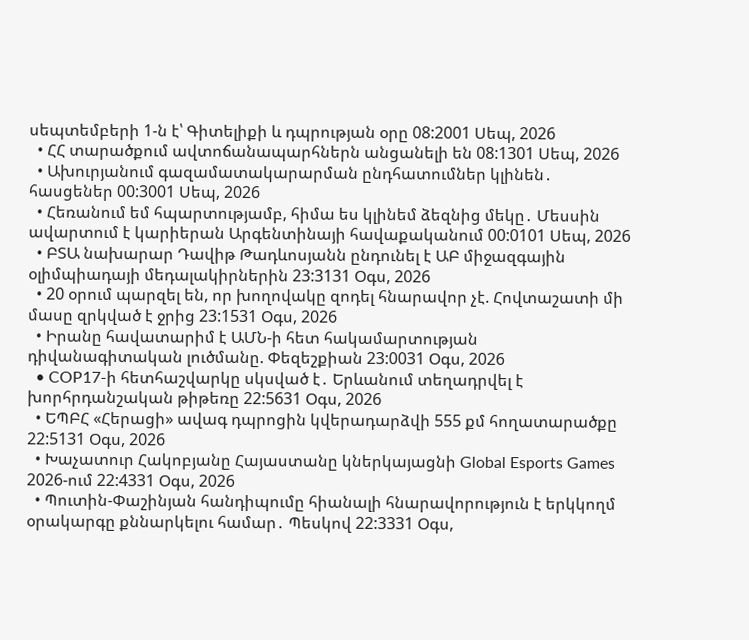սեպտեմբերի 1-ն է՝ Գիտելիքի և դպրության օրը 08:2001 Սեպ, 2026
  • ՀՀ տարածքում ավտոճանապարհներն անցանելի են 08:1301 Սեպ, 2026
  • Ախուրյանում գազամատակարարման ընդհատումներ կլինեն․ հասցեներ 00:3001 Սեպ, 2026
  • Հեռանում եմ հպարտությամբ, հիմա ես կլինեմ ձեզնից մեկը․ Մեսսին ավարտում է կարիերան Արգենտինայի հավաքականում 00:0101 Սեպ, 2026
  • ԲՏԱ նախարար Դավիթ Թադևոսյանն ընդունել է ԱԲ միջազգային օլիմպիադայի մեդալակիրներին 23:3131 Օգս, 2026
  • 20 օրում պարզել են, որ խողովակը զոդել հնարավոր չէ. Հովտաշատի մի մասը զրկված է ջրից 23:1531 Օգս, 2026
  • Իրանը հավատարիմ է ԱՄՆ-ի հետ հակամարտության դիվանագիտական լուծմանը. Փեզեշքիան 23:0031 Օգս, 2026
  • COP17-ի հետհաշվարկը սկսված է․ Երևանում տեղադրվել է խորհրդանշական թիթեռը 22:5631 Օգս, 2026
  • ԵՊԲՀ «Հերացի» ավագ դպրոցին կվերադարձվի 555 քմ հողատարածքը 22:5131 Օգս, 2026
  • Խաչատուր Հակոբյանը Հայաստանը կներկայացնի Global Esports Games 2026-ում 22:4331 Օգս, 2026
  • Պուտին-Փաշինյան հանդիպումը հիանալի հնարավորություն է երկկողմ օրակարգը քննարկելու համար․ Պեսկով 22:3331 Օգս,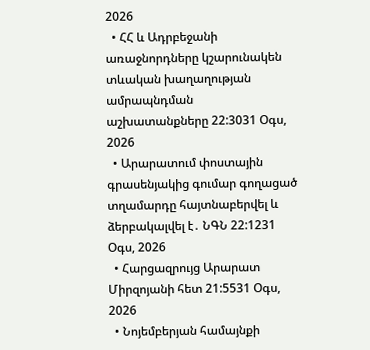2026
  • ՀՀ և Ադրբեջանի առաջնորդները կշարունակեն տևական խաղաղության ամրապնդման աշխատանքները 22:3031 Օգս, 2026
  • Արարատում փոստային գրասենյակից գումար գողացած տղամարդը հայտնաբերվել և ձերբակալվել է․ ՆԳՆ 22:1231 Օգս, 2026
  • Հարցազրույց Արարատ Միրզոյանի հետ 21:5531 Օգս, 2026
  • Նոյեմբերյան համայնքի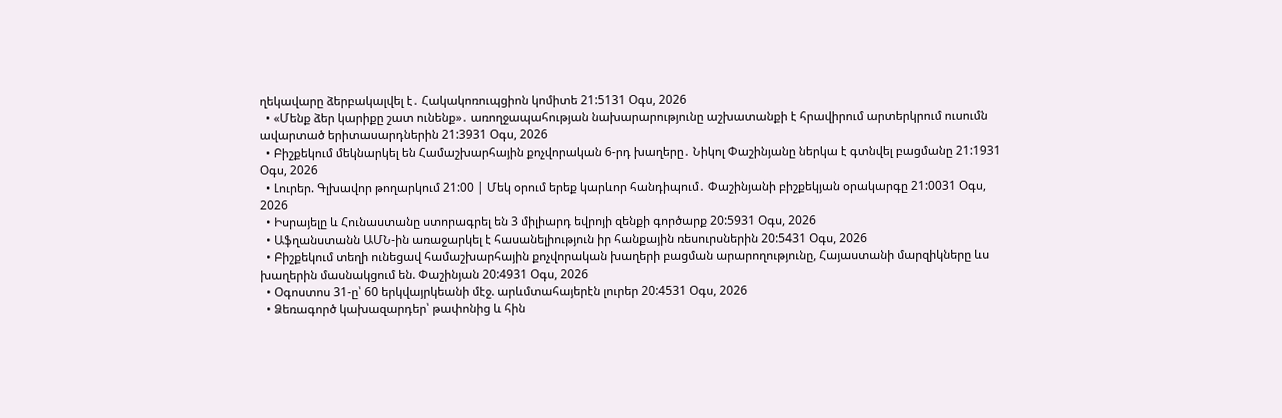ղեկավարը ձերբակալվել է․ Հակակոռուպցիոն կոմիտե 21:5131 Օգս, 2026
  • «Մենք ձեր կարիքը շատ ունենք»․ առողջապահության նախարարությունը աշխատանքի է հրավիրում արտերկրում ուսումն ավարտած երիտասարդներին 21:3931 Օգս, 2026
  • Բիշքեկում մեկնարկել են Համաշխարհային քոչվորական 6-րդ խաղերը․ Նիկոլ Փաշինյանը ներկա է գտնվել բացմանը 21:1931 Օգս, 2026
  • Լուրեր. Գլխավոր թողարկում 21:00 | Մեկ օրում երեք կարևոր հանդիպում․ Փաշինյանի բիշքեկյան օրակարգը 21:0031 Օգս, 2026
  • Իսրայելը և Հունաստանը ստորագրել են 3 միլիարդ եվրոյի զենքի գործարք 20:5931 Օգս, 2026
  • Աֆղանստանն ԱՄՆ-ին առաջարկել է հասանելիություն իր հանքային ռեսուրսներին 20:5431 Օգս, 2026
  • Բիշքեկում տեղի ունեցավ համաշխարհային քոչվորական խաղերի բացման արարողությունը, Հայաստանի մարզիկները ևս խաղերին մասնակցում են. Փաշինյան 20:4931 Օգս, 2026
  • Օգոստոս 31-ը՝ 60 երկվայրկեանի մէջ. արևմտահայերէն լուրեր 20:4531 Օգս, 2026
  • Ձեռագործ կախազարդեր՝ թափոնից և հին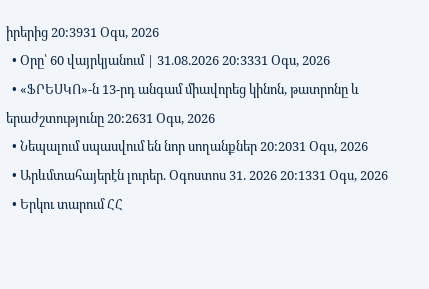իրերից 20:3931 Օգս, 2026
  • Օրը՝ 60 վայրկյանում | 31.08.2026 20:3331 Օգս, 2026
  • «ՖՐԵՍԿՈ»-ն 13-րդ անգամ միավորեց կինոն, թատրոնը և երաժշտությունը 20:2631 Օգս, 2026
  • Նեպալում սպասվում են նոր սողանքներ 20:2031 Օգս, 2026
  • Արևմտահայերէն լուրեր. Օգոստոս 31. 2026 20:1331 Օգս, 2026
  • Երկու տարում ՀՀ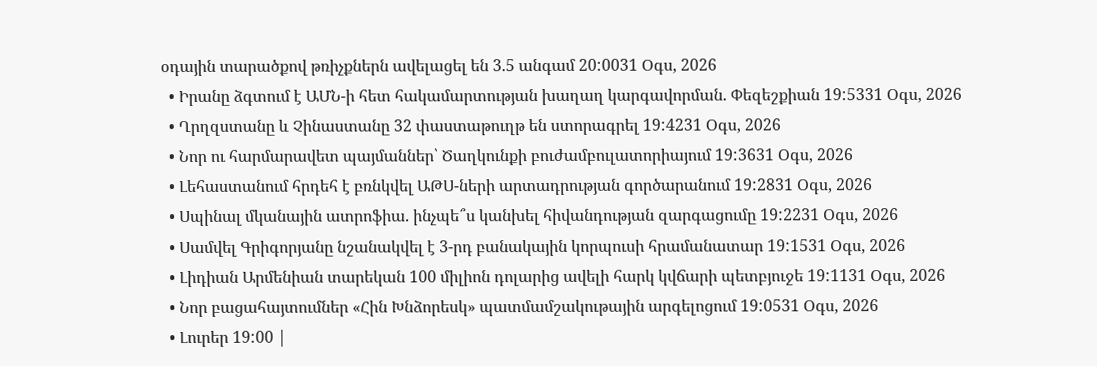օդային տարածքով թռիչքներն ավելացել են 3.5 անգամ 20:0031 Օգս, 2026
  • Իրանը ձգտում է ԱՄՆ-ի հետ հակամարտության խաղաղ կարգավորման. Փեզեշքիան 19:5331 Օգս, 2026
  • Ղրղզստանը և Չինաստանը 32 փաստաթուղթ են ստորագրել 19:4231 Օգս, 2026
  • Նոր ու հարմարավետ պայմաններ՝ Ծաղկունքի բուժամբուլատորիայում 19:3631 Օգս, 2026
  • Լեհաստանում հրդեհ է բռնկվել ԱԹՍ-ների արտադրության գործարանում 19:2831 Օգս, 2026
  • Սպինալ մկանային ատրոֆիա. ինչպե՞ս կանխել հիվանդության զարգացումը 19:2231 Օգս, 2026
  • Սամվել Գրիգորյանը նշանակվել է 3-րդ բանակային կորպուսի հրամանատար 19:1531 Օգս, 2026
  • Լիդիան Արմենիան տարեկան 100 միլիոն դոլարից ավելի հարկ կվճարի պետբյուջե 19:1131 Օգս, 2026
  • Նոր բացահայտումներ «Հին Խնձորեսկ» պատմամշակութային արգելոցում 19:0531 Օգս, 2026
  • Լուրեր 19:00 |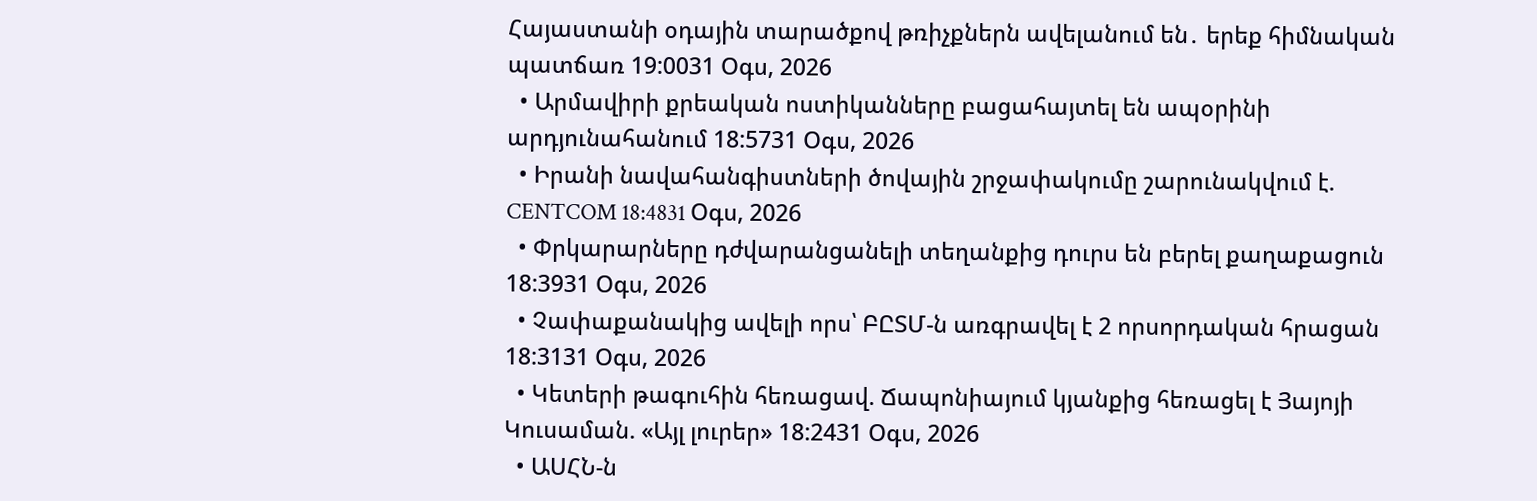Հայաստանի օդային տարածքով թռիչքներն ավելանում են․ երեք հիմնական պատճառ 19:0031 Օգս, 2026
  • Արմավիրի քրեական ոստիկանները բացահայտել են ապօրինի արդյունահանում 18:5731 Օգս, 2026
  • Իրանի նավահանգիստների ծովային շրջափակումը շարունակվում է. CENTCOM 18:4831 Օգս, 2026
  • Փրկարարները դժվարանցանելի տեղանքից դուրս են բերել քաղաքացուն 18:3931 Օգս, 2026
  • Չափաքանակից ավելի որս՝ ԲԸՏՄ-ն առգրավել է 2 որսորդական հրացան 18:3131 Օգս, 2026
  • Կետերի թագուհին հեռացավ. Ճապոնիայում կյանքից հեռացել է Յայոյի Կուսաման. «Այլ լուրեր» 18:2431 Օգս, 2026
  • ԱՍՀՆ-ն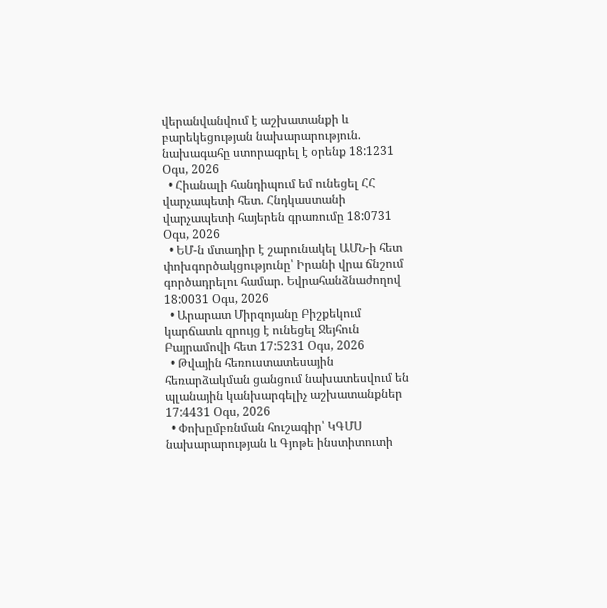վերանվանվում է աշխատանքի և բարեկեցության նախարարություն. նախագահը ստորագրել է օրենք 18:1231 Օգս, 2026
  • Հիանալի հանդիպում եմ ունեցել ՀՀ վարչապետի հետ. Հնդկաստանի վարչապետի հայերեն գրառումը 18:0731 Օգս, 2026
  • ԵՄ-ն մտադիր է շարունակել ԱՄՆ-ի հետ փոխգործակցությունը՝ Իրանի վրա ճնշում գործադրելու համար. Եվրահանձնաժողով 18:0031 Օգս, 2026
  • Արարատ Միրզոյանը Բիշքեկում կարճատև զրույց է ունեցել Ջեյհուն Բայրամովի հետ 17:5231 Օգս, 2026
  • Թվային հեռուստատեսային հեռարձակման ցանցում նախատեսվում են պլանային կանխարգելիչ աշխատանքներ 17:4431 Օգս, 2026
  • Փոխըմբռնման հուշագիր՝ ԿԳՄՍ նախարարության և Գյոթե ինստիտուտի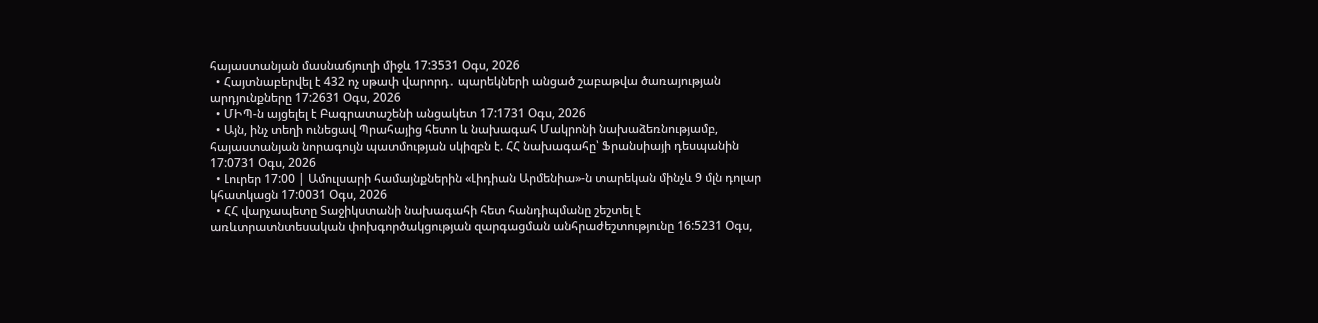հայաստանյան մասնաճյուղի միջև 17:3531 Օգս, 2026
  • Հայտնաբերվել է 432 ոչ սթափ վարորդ․ պարեկների անցած շաբաթվա ծառայության արդյունքները 17:2631 Օգս, 2026
  • ՄԻՊ-ն այցելել է Բագրատաշենի անցակետ 17:1731 Օգս, 2026
  • Այն, ինչ տեղի ունեցավ Պրահայից հետո և նախագահ Մակրոնի նախաձեռնությամբ, հայաստանյան նորագույն պատմության սկիզբն է. ՀՀ նախագահը՝ Ֆրանսիայի դեսպանին 17:0731 Օգս, 2026
  • Լուրեր 17:00 | Ամուլսարի համայնքներին «Լիդիան Արմենիա»-ն տարեկան մինչև 9 մլն դոլար կհատկացն 17:0031 Օգս, 2026
  • ՀՀ վարչապետը Տաջիկստանի նախագահի հետ հանդիպմանը շեշտել է առևտրատնտեսական փոխգործակցության զարգացման անհրաժեշտությունը 16:5231 Օգս,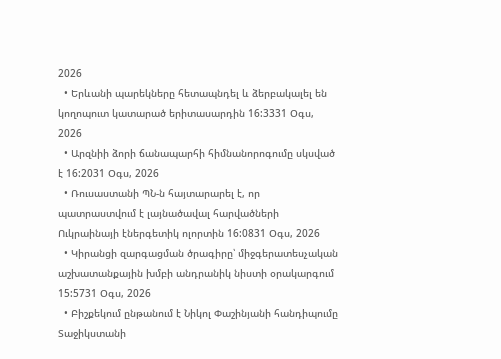2026
  • Երևանի պարեկները հետապնդել և ձերբակալել են կողոպուտ կատարած երիտասարդին 16:3331 Օգս, 2026
  • Արզնիի ձորի ճանապարհի հիմնանորոգումը սկսված է 16:2031 Օգս, 2026
  • Ռուսաստանի ՊՆ-ն հայտարարել է, որ պատրաստվում է լայնածավալ հարվածների Ուկրաինայի էներգետիկ ոլորտին 16:0831 Օգս, 2026
  • Կիրանցի զարգացման ծրագիրը՝ միջգերատեսչական աշխատանքային խմբի անդրանիկ նիստի օրակարգում 15:5731 Օգս, 2026
  • Բիշքեկում ընթանում է Նիկոլ Փաշինյանի հանդիպումը Տաջիկստանի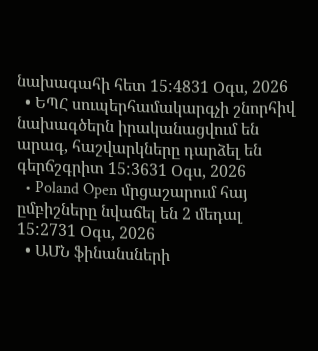նախագահի հետ 15:4831 Օգս, 2026
  • ԵՊՀ սուպերհամակարգչի շնորհիվ նախագծերն իրականացվում են արագ, հաշվարկները դարձել են գերճշգրիտ 15:3631 Օգս, 2026
  • Poland Open մրցաշարում հայ ըմբիշները նվաճել են 2 մեդալ 15:2731 Օգս, 2026
  • ԱՄՆ ֆինանսների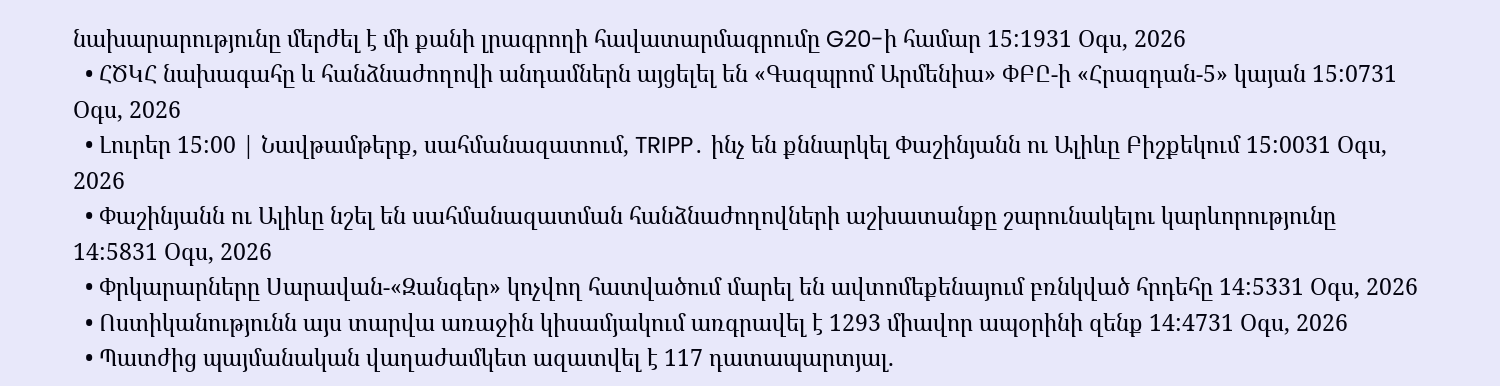նախարարությունը մերժել է մի քանի լրագրողի հավատարմագրումը G20-ի համար 15:1931 Օգս, 2026
  • ՀԾԿՀ նախագահը և հանձնաժողովի անդամներն այցելել են «Գազպրոմ Արմենիա» ՓԲԸ-ի «Հրազդան-5» կայան 15:0731 Օգս, 2026
  • Լուրեր 15:00 | Նավթամթերք, սահմանազատում, TRIPP․ ինչ են քննարկել Փաշինյանն ու Ալիևը Բիշքեկում 15:0031 Օգս, 2026
  • Փաշինյանն ու Ալիևը նշել են սահմանազատման հանձնաժողովների աշխատանքը շարունակելու կարևորությունը 14:5831 Օգս, 2026
  • Փրկարարները Սարավան-«Զանգեր» կոչվող հատվածում մարել են ավտոմեքենայում բռնկված հրդեհը 14:5331 Օգս, 2026
  • Ոստիկանությունն այս տարվա առաջին կիսամյակում առգրավել է 1293 միավոր ապօրինի զենք 14:4731 Օգս, 2026
  • Պատժից պայմանական վաղաժամկետ ազատվել է 117 դատապարտյալ.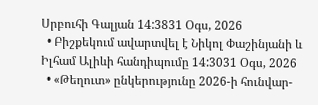Սրբուհի Գալյան 14:3831 Օգս, 2026
  • Բիշքեկում ավարտվել է Նիկոլ Փաշինյանի և Իլհամ Ալիևի հանդիպումը 14:3031 Օգս, 2026
  • «Թեղուտ» ընկերությունը 2026-ի հունվար-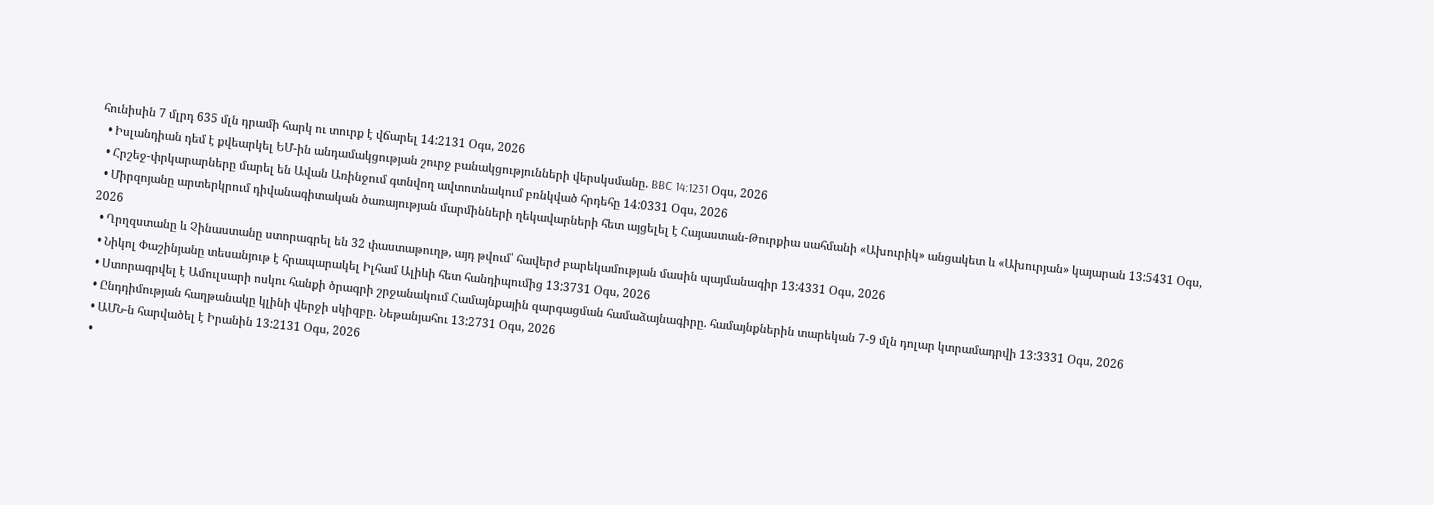հունիսին 7 մլրդ 635 մլն դրամի հարկ ու տուրք է վճարել 14:2131 Օգս, 2026
  • Իսլանդիան դեմ է քվեարկել ԵՄ-ին անդամակցության շուրջ բանակցությունների վերսկսմանը. BBC 14:1231 Օգս, 2026
  • Հրշեջ-փրկարարները մարել են Ավան Առինջում գտնվող ավտոտնակում բռնկված հրդեհը 14:0331 Օգս, 2026
  • Միրզոյանը արտերկրում դիվանագիտական ծառայության մարմինների ղեկավարների հետ այցելել է Հայաստան-Թուրքիա սահմանի «Ախուրիկ» անցակետ և «Ախուրյան» կայարան 13:5431 Օգս, 2026
  • Ղրղզստանը և Չինաստանը ստորագրել են 32 փաստաթուղթ, այդ թվում՝ հավերժ բարեկամության մասին պայմանագիր 13:4331 Օգս, 2026
  • Նիկոլ Փաշինյանը տեսանյութ է հրապարակել Իլհամ Ալիևի հետ հանդիպումից 13:3731 Օգս, 2026
  • Ստորագրվել է Ամուլսարի ոսկու հանքի ծրագրի շրջանակում Համայնքային զարգացման համաձայնագիրը. համայնքներին տարեկան 7-9 մլն դոլար կտրամադրվի 13:3331 Օգս, 2026
  • Ընդդիմության հաղթանակը կլինի վերջի սկիզբը. Նեթանյահու 13:2731 Օգս, 2026
  • ԱՄՆ-ն հարվածել է Իրանին 13:2131 Օգս, 2026
  •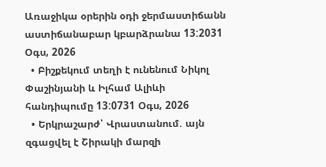Առաջիկա օրերին օդի ջերմաստիճանն աստիճանաբար կբարձրանա 13:2031 Օգս, 2026
  • Բիշքեկում տեղի է ունենում Նիկոլ Փաշինյանի և Իլհամ Ալիևի հանդիպումը 13:0731 Օգս, 2026
  • Երկրաշարժ՝ Վրաստանում. այն զգացվել է Շիրակի մարզի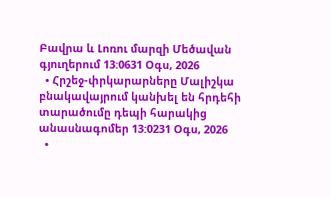Բավրա և Լոռու մարզի Մեծավան գյուղերում 13:0631 Օգս, 2026
  • Հրշեջ-փրկարարները Մալիշկա բնակավայրում կանխել են հրդեհի տարածումը դեպի հարակից անասնագոմեր 13:0231 Օգս, 2026
  •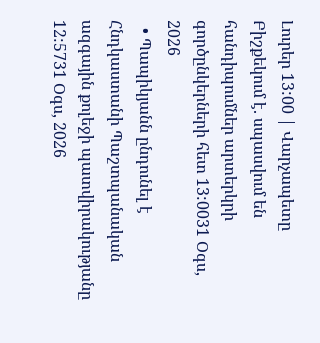Լուրեր 13:00 | Վարչապետը Բիշքեկում է. սպասվում են հանդիպումներ արտերկրի գործընկերների հետ 13:0031 Օգս, 2026
  • Պապիկյանն ընդունել է Հնդկաստանի Պաշտպանական ազգային քոլեջի պատվիրակությանը 12:5731 Օգս, 2026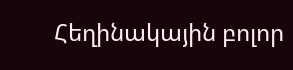Հեղինակային բոլոր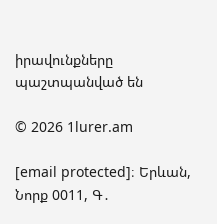իրավունքները պաշտպանված են

© 2026 1lurer.am

[email protected]։ Երևան, Նորք 0011, Գ․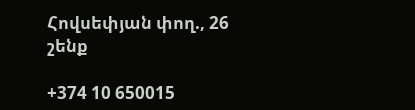Հովսեփյան փող., 26 շենք

+374 10 650015